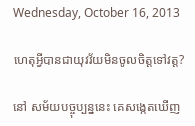Wednesday, October 16, 2013

ហេតុអ្វីបានជាយុវវ័យមិនចូលចិត្តទៅវត្ត?

នៅ សម័យបច្ចុប្បន្ននេះ គេសង្កេតឃើញ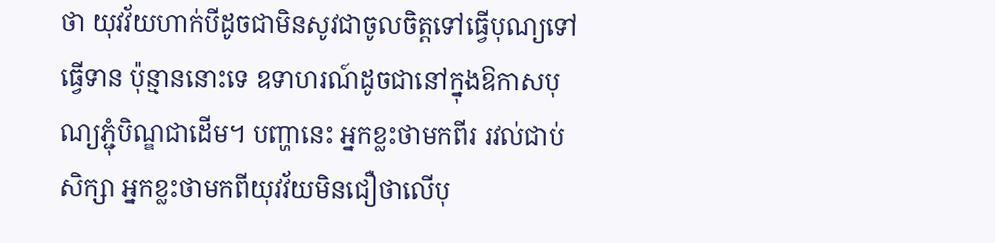ថា យុវវ័យហាក់បីដូចជាមិនសូវជាចូលចិត្តទៅធ្វើបុណ្យទៅធ្វើទាន ប៉ុន្មាននោះទេ ឧទាហរណ៍ដូចជានៅក្នុងឱកាសបុណ្យភ្ជុំបិណ្ឌជាដើម។ បញ្ហានេះ អ្នកខ្លះថាមកពីរ រវល់ជាប់សិក្សា អ្នកខ្លះថាមកពីយុវវ័យមិនជឿថាលើបុ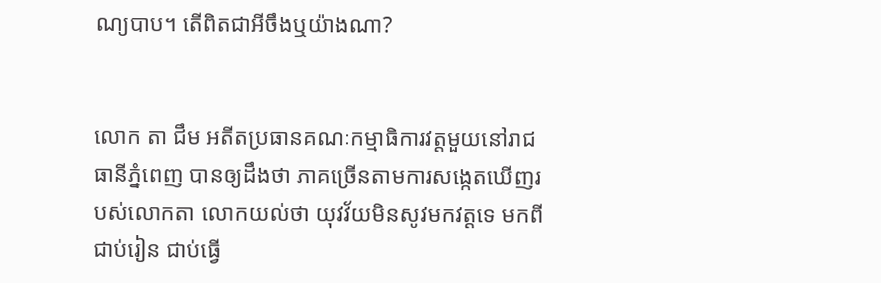ណ្យបាប។ តើពិតជាអីចឹងឬយ៉ាងណា?


លោក តា ជឹម អតីតប្រធានគណៈកម្មាធិការវត្តមួយនៅរាជធានីភ្នំពេញ បានឲ្យដឹងថា ភាគច្រើនតាមការសង្កេតឃើញរបស់លោកតា លោកយល់ថា យុវវ័យមិនសូវមកវត្តទេ មកពីជាប់រៀន ជាប់ធ្វើ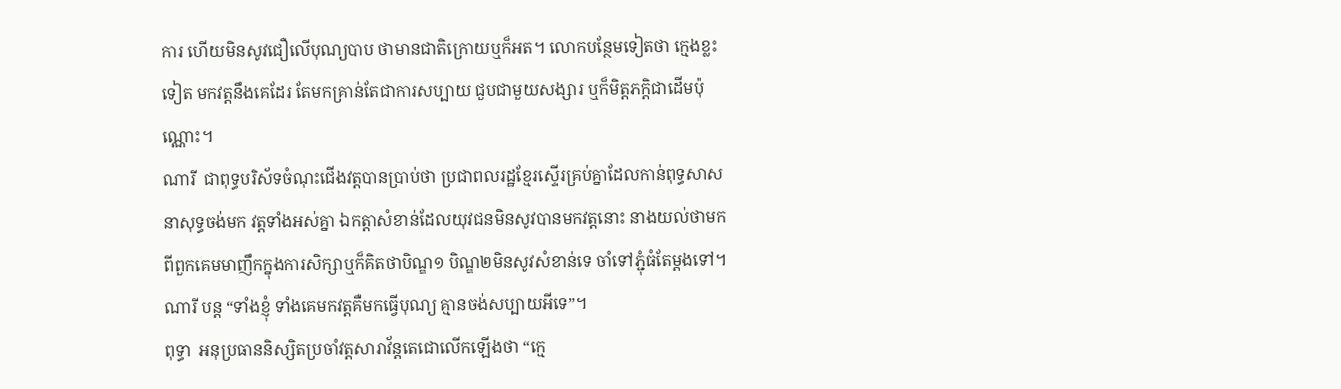ការ ហើយមិនសូវជឿលើបុណ្យបាប ថាមានជាតិក្រោយឬក៏អត។ លោកបន្ថែមទៀតថា ក្មេងខ្លះទៀត មកវត្តនឹងគេដែរ តែមកគ្រាន់តែជាការសប្បាយ ជួបជាមួយសង្សារ ឬក៏មិត្តភក្តិជាដើមប៉ុណ្ណោះ។
ណារី  ជាពុទ្ធបរិស័ទចំណុះជើងវត្តបានប្រាប់ថា ប្រជាពលរដ្ឋខ្មែរស្ទើរគ្រប់គ្នាដែលកាន់ពុទ្ធសាសនាសុទ្ធចង់មក វត្តទាំងអស់គ្នា ឯកត្តាសំខាន់ដែលយុវជនមិនសូវបានមកវត្តនោះ នាងយល់ថាមកពីពួកគេមមាញឹកក្នុងការសិក្សាឬក៏គិតថាបិណ្ឌ១ បិណ្ឌ២មិនសូវសំខាន់ទេ ចាំទៅភ្ជុំធំតែម្ដងទៅ។ ណារី បន្ត “ទាំងខ្ញុំ ទាំងគេមកវត្តគឺមកធ្វើបុណ្យ គ្មានចង់សប្បាយអីទេ”។
ពុទ្ធា  អនុប្រធាននិស្សិតប្រចាំវត្តសារាវ័ន្តតេជោលើកឡើងថា “ក្មេ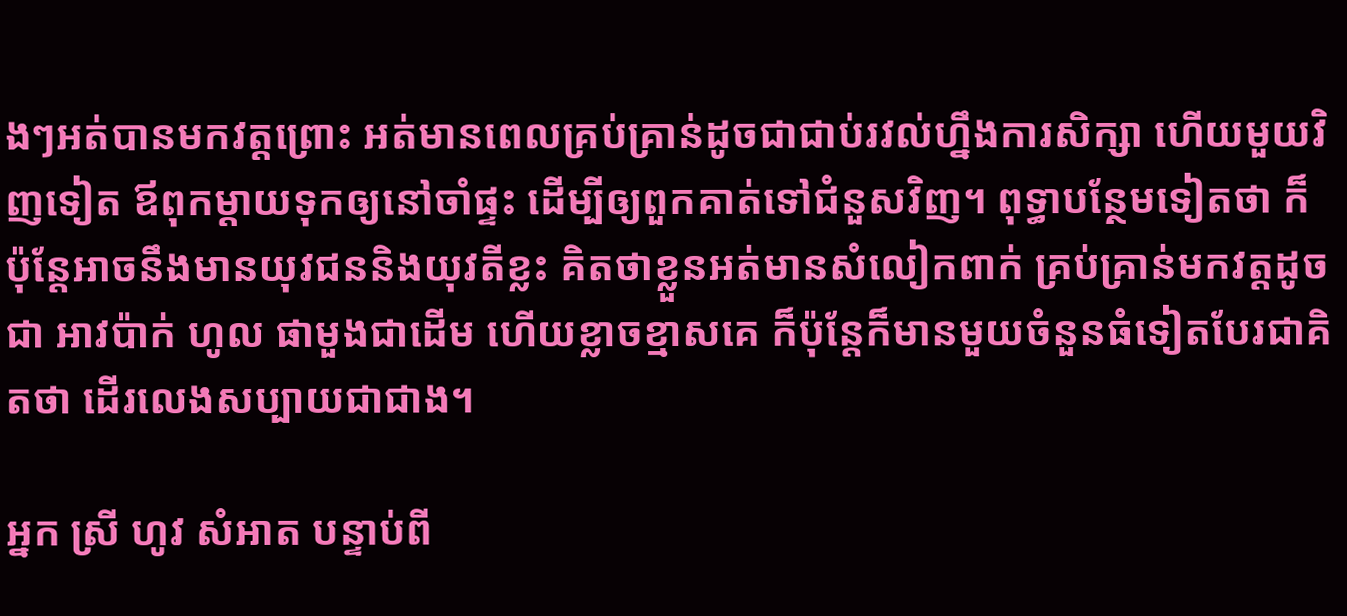ងៗអត់បានមកវត្តព្រោះ អត់មានពេលគ្រប់គ្រាន់ដូចជាជាប់រវល់ហ្នឹងការសិក្សា ហើយមួយវិញទៀត ឪពុកម្ដាយទុកឲ្យនៅចាំផ្ទះ ដើម្បីឲ្យពួកគាត់ទៅជំនួសវិញ។ ពុទ្ធាបន្ថែមទៀតថា ក៏ប៉ុន្តែអាចនឹងមានយុវជននិងយុវតីខ្លះ គិតថាខ្លួនអត់មានសំលៀកពាក់ គ្រប់គ្រាន់មកវត្តដូចជា អាវប៉ាក់ ហូល ផាមួងជាដើម ហើយខ្លាចខ្មាសគេ ក៏ប៉ុន្តែក៏មានមួយចំនួនធំទៀតបែរជាគិតថា ដើរលេងសប្បាយជាជាង។

អ្នក ស្រី ហូវ សំអាត បន្ទាប់ពី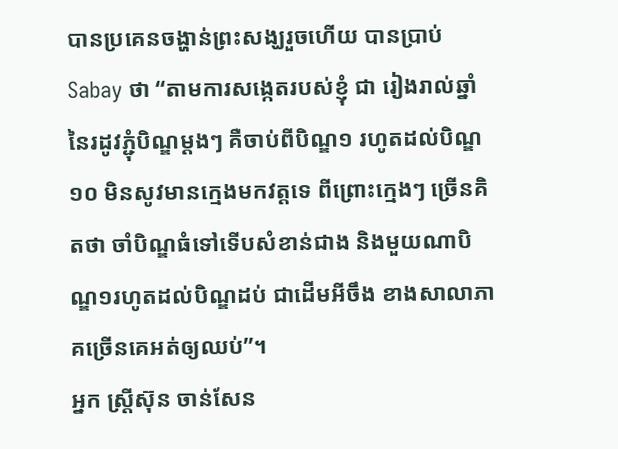បានប្រគេនចង្ហាន់ព្រះសង្ឃរួចហើយ បានប្រាប់ Sabay ថា “តាមការសង្កេតរបស់ខ្ញុំ ជា រៀងរាល់ឆ្នាំ នៃរដូវភ្ជុំបិណ្ឌម្ដងៗ គឺចាប់ពីបិណ្ឌ១ រហូតដល់បិណ្ឌ១០ មិនសូវមានក្មេងមកវត្តទេ ពីព្រោះក្មេងៗ ច្រើនគិតថា ចាំបិណ្ឌធំទៅទើបសំខាន់ជាង និងមួយណាបិណ្ឌ១រហូតដល់បិណ្ឌដប់ ជាដើមអីចឹង ខាងសាលាភាគច្រើនគេអត់ឲ្យឈប់”។
អ្នក ស្ត្រីស៊ុន ចាន់សែន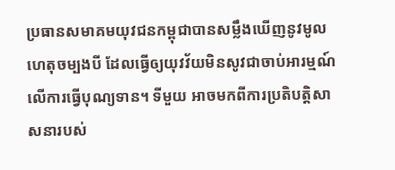ប្រធានសមាគមយុវជនកម្ពុជាបានសម្លឹងឃើញនូវមូលហេតុចម្បងបី ដែលធ្វើឲ្យយុវវ័យមិនសូវជាចាប់អារម្មណ៍លើការធ្វើបុណ្យទាន។ ទីមួយ អាចមកពីការប្រតិបត្តិសាសនារបស់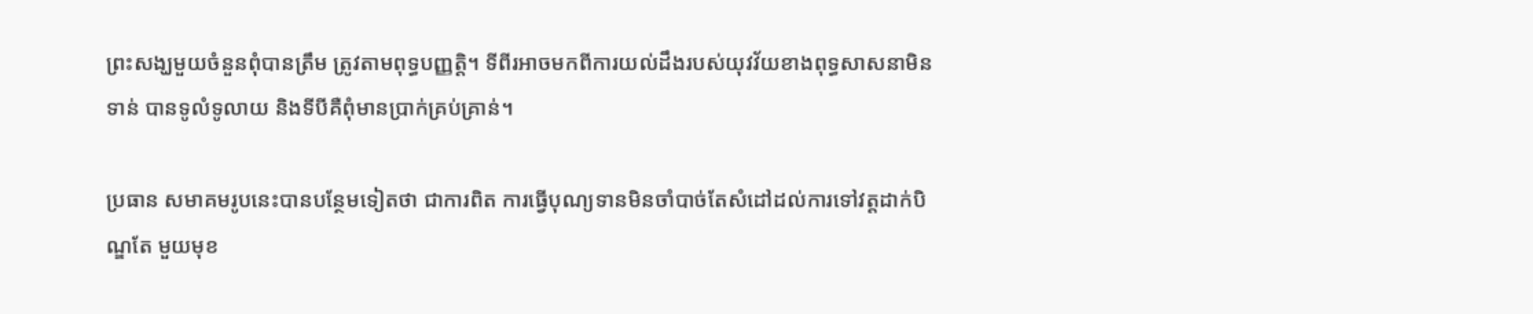ព្រះសង្ឃមួយចំនួនពុំបានត្រឹម ត្រូវតាមពុទ្ធបញ្ញត្តិ។ ទីពីរអាចមកពីការយល់ដឹងរបស់យុវវ័យខាងពុទ្ធសាសនាមិនទាន់ បានទូលំទូលាយ និងទីបីគឺពុំមានប្រាក់គ្រប់គ្រាន់។

ប្រធាន សមាគមរូបនេះបានបន្ថែមទៀតថា ជាការពិត ការធ្វើបុណ្យទានមិនចាំបាច់តែសំដៅដល់ការទៅវត្តដាក់បិណ្ឌតែ មួយមុខ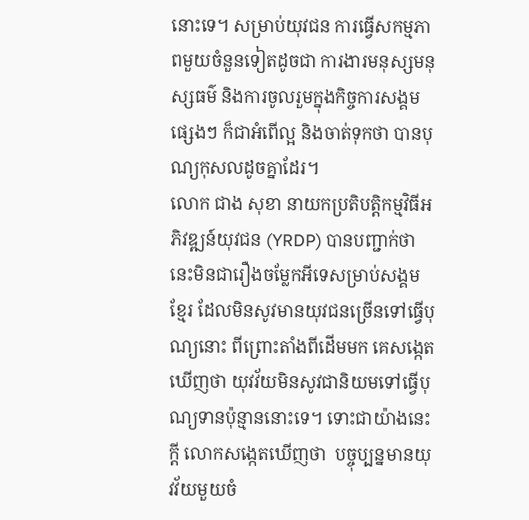នោះទេ។ សម្រាប់យុវជន ការធ្វើសកម្មភាពមួយចំនួនទៀតដូចជា ការងារមនុស្សមនុស្សធម៌ និងការចូលរួមក្នុងកិច្ចការសង្គមផ្សេងៗ ក៏ជាអំពើល្អ និងចាត់ទុកថា បានបុណ្យកុសលដូចគ្នាដែរ។
លោក ជាង សុខា នាយកប្រតិបត្តិកម្មវិធីអភិវឌ្ឍន៍យុវជន (YRDP) បានបញ្ជាក់ថា នេះមិនជារឿងចម្លែកអីទេសម្រាប់សង្គមខ្មែរ ដែលមិនសូវមានយុវជនច្រើនទៅធ្វើបុណ្យនោះ ពីព្រោះតាំងពីដើមមក គេសង្កេតឃើញថា យុវវ័យមិនសូវជានិយមទៅធ្វើបុណ្យទានប៉ុន្មាននោះទេ។ ទោះជាយ៉ាងនេះក្ដី លោកសង្កេតឃើញថា  បច្ចុប្បន្នមានយុវវ័យមួយចំ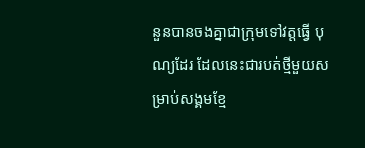នួនបានចងគ្នាជាក្រុមទៅវត្តធ្វើ បុណ្យដែរ ដែលនេះជារបត់ថ្មីមួយសម្រាប់សង្គមខ្មែ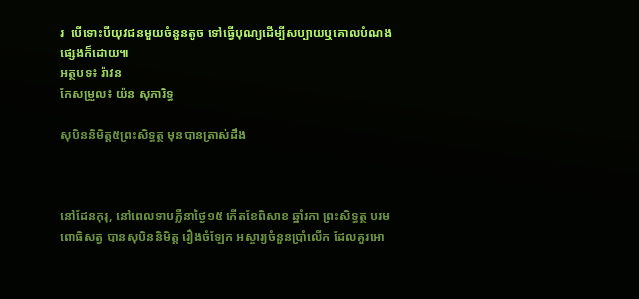រ  បើទោះបីយុវជនមួយចំនួនតូច ទៅធ្វើបុណ្យដើម្បីសប្បាយឬគោលបំណងផ្សេងក៏ដោយ៕
អត្ថបទ៖ រ៉ាវន
កែសម្រួល៖ យ៉ន សុភារិទ្ធ

សុបិននិមិត្ត៥ព្រះសិទ្ធត្ថ មុនបានត្រាស់ដឹង



នៅដែនកុរុ, នៅពេលទាបភ្លឺនាថ្ងៃ១៥ កើតខែពិសាខ ឆ្នាំរកា ព្រះសិទ្ធត្ថ បរមពោធិសត្វ បានសុបិននិមិត្ត រឿងចំឡែក អស្ចារ្យចំនួនប្រាំលើក ដែលគួរអោ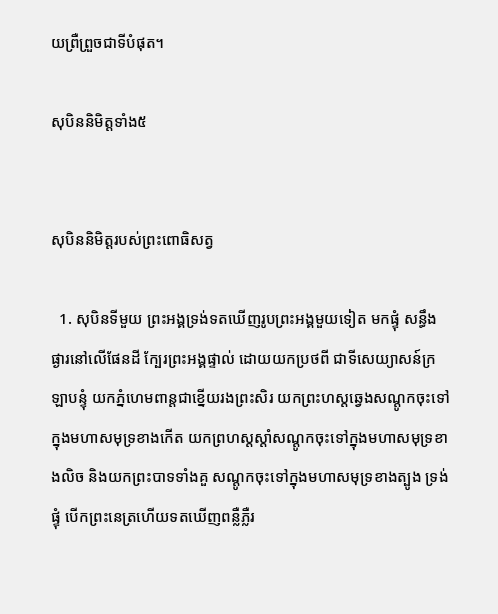យព្រឺព្រួចជាទីបំផុត។

សុបិននិមិត្តទាំង៥


សុបិននិមិត្តរបស់ព្រះពោធិសត្វ

  1. សុបិនទីមួយ ព្រះអង្គទ្រង់ទតឃើញរូបព្រះអង្គមួយទៀត មកផ្ទុំ សន្ធឹងផ្ងារនៅលើផែនដី ក្បែរព្រះអង្គផ្ទាល់ ដោយយកប្រថពី ជាទីសេយ្យាសន៍ក្រឡាបន្ទុំ យកភ្នំហេមពាន្តជាខ្នើយរងព្រះសិរ យកព្រះហស្តឆ្វេងសណ្តូកចុះទៅក្នុងមហាសមុទ្រខាងកើត យកព្រហស្តស្តាំសណ្តូកចុះទៅក្នុងមហាសមុទ្រខាងលិច និងយកព្រះបាទទាំងគួ សណ្តូកចុះទៅក្នុងមហាសមុទ្រខាងត្បូង ទ្រង់ផ្ទុំ បើកព្រះនេត្រហើយទតឃើញពន្លឺភ្លឺរ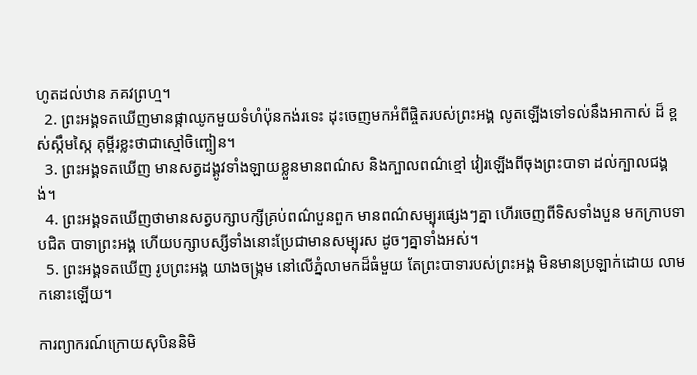ហូតដល់ឋាន ភគវព្រហ្ម។
  2. ព្រះអង្គទតឃើញមានផ្កាឈូកមួយទំហំប៉ុនកង់រទេះ ដុះចេញមកអំពីផ្ចិតរបស់ព្រះអង្គ លូតឡើងទៅទល់នឹងអាកាស់ ដ៏ ខ្ពស់ស្កឹមស្កៃ គុម្ពីរខ្លះថាជាស្មៅចិញ្ចៀន។
  3. ព្រះអង្គទតឃើញ មានសត្វដង្គូវទាំងឡាយខ្លួនមានពណ៌ស និងក្បាលពណ៌ខ្មៅ វៀរឡើងពីចុងព្រះបាទា ដល់ក្បាលជង្គង់។
  4. ព្រះអង្គទតឃើញថាមានសត្វបក្សាបក្សីគ្រប់ពណ៌បួនពួក មានពណ៌សម្បុរផ្សេងៗគ្នា ហើរចេញពីទិសទាំងបួន មកក្រាបទាបជិត បាទាព្រះអង្គ ហើយបក្សាបស្សីទាំងនោះប្រែជាមានសម្បុរស ដូចៗគ្នាទាំងអស់។
  5. ព្រះអង្គទតឃើញ រូបព្រះអង្គ យាងចង្រ្កម នៅលើភ្នំលាមកដ៏ធំមួយ តែព្រះបាទារបស់ព្រះអង្គ មិនមានប្រឡាក់ដោយ លាមកនោះឡើយ។

ការព្យាករណ៍ក្រោយសុបិននិមិ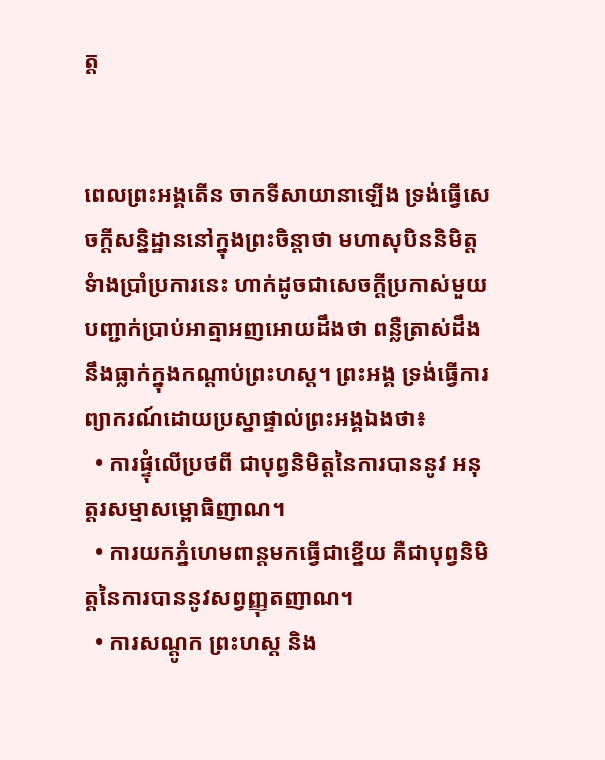ត្ត


ពេលព្រះអង្គតើន ចាកទីសាយានាឡើង ទ្រង់ធ្វើសេចក្តីសន្និដ្ឋាននៅក្នុងព្រះចិន្តាថា មហាសុបិននិមិត្តទំាងប្រាំប្រការនេះ ហាក់ដូចជាសេចក្តីប្រកាស់មួយបញ្ជាក់ប្រាប់អាត្មាអញអោយដឹងថា ពន្លឺត្រាស់ដឹងនឹងធ្លាក់ក្នុងកណ្តាប់ព្រះហស្ត។ ព្រះអង្គ ទ្រង់ធ្វើការព្យាករណ៍ដោយប្រស្នាផ្ទាល់ព្រះអង្គឯងថា៖
  • ការផ្ទុំលើប្រថពី ជាបុព្វនិមិត្តនៃការបាននូវ អនុត្តរសម្មាសម្ពោធិញាណ។
  • ការយកភ្នំហេមពាន្តមកធ្វើជាខ្នើយ គឺជាបុព្វនិមិត្តនៃការបាននូវសព្វញ្ញុតញាណ។
  • ការសណ្តូក ព្រះហស្ត និង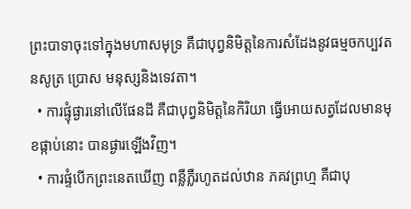ព្រះបាទាចុះទៅក្នុងមហាសមុទ្រ គឺជាបុព្វនិមិត្តនៃការសំដែងនូវធម្មចកប្បវតនសូត្រ ប្រោស មនុស្សនិងទេវតា។
  • ការផ្ទុំផ្ងារនៅលើផែនដី គឺជាបុព្វនិមិត្តនៃកិរិយា ធ្វើអោយសត្វដែលមានមុខផ្កាប់នោះ បានផ្ងារឡើងវិញ។
  • ការផ្ទំបើកព្រះនេតឃើញ ពន្លឺភ្លឺរហូតដល់ឋាន ភគវព្រហ្ម គឺជាបុ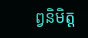ព្វនិមិត្ត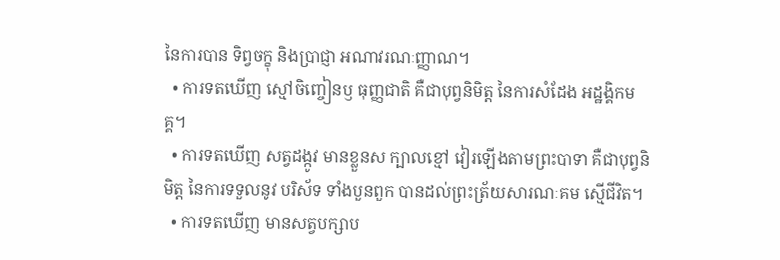នៃការបាន ទិព្វចក្ខុ និងប្រាជ្ញា អណាវរណៈញ្ញាណ។
  • ការទតឃើញ ស្មៅចិញ្ចៀនឫ ធុញ្ញជាតិ គឺជាបុព្វនិមិត្ត នៃការសំដែង អដ្ឋង្គិកមគ្គ។
  • ការទតឃើញ សត្វដង្កូវ មានខ្លួនស ក្បាលខ្មៅ វៀរឡើងតាមព្រះបាទា គឺជាបុព្វនិមិត្ត នៃការទទួលនូវ បរិស័ទ ទាំងបួនពួក បានដល់ព្រះត្រ័យសារណៈគម ស្មើជីវិត។
  • ការទតឃើញ មានសត្វបក្សាប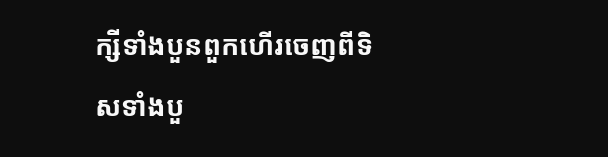ក្សីទាំងបួនពួកហើរចេញពីទិសទាំងបួ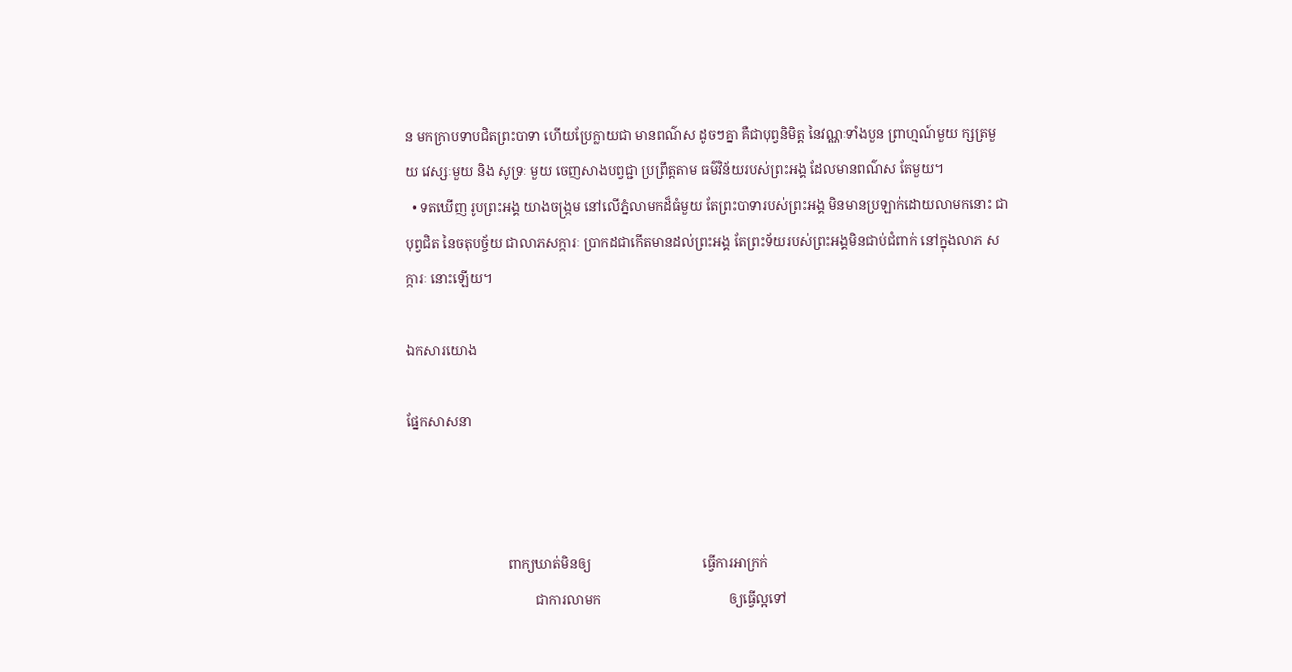ន មកក្រាបទាបជិតព្រះបាទា ហើយប្រែក្លាយជា មានពណ៌ស ដូចៗគ្នា គឺជាបុព្វនិមិត្ត នៃវណ្ណៈទាំងបួន ព្រាហ្មណ៍មួយ ក្សត្រមួយ វេស្សៈមួយ និង សូទ្រៈ មួយ ចេញសាងបព្វជ្ជា ប្រព្រឹត្តតាម ធម៌វិន័យរបស់ព្រះអង្គ ដែលមានពណ៌ស តែមួយ។
  • ទតឃើញ រូបព្រះអង្គ យាងចង្រ្កម នៅលើភ្នំលាមកដ៏ធំមួយ តែព្រះបាទារបស់ព្រះអង្គ មិនមានប្រឡាក់ដោយលាមកនោះ ជាបុព្វជិត នៃចតុបច្ច័យ ជាលាភសក្ការៈ ប្រាកដជាកើតមានដល់ព្រះអង្គ តែព្រះទ័យរបស់ព្រះអង្គមិនជាប់ជំពាក់ នៅក្នុងលាភ សក្ការៈ នោះឡើយ។

ឯកសារយោង

ផ្នែកសាសនា



                              ពាក្យឃាត់មិនឲ្យ                                 ធ្វើការអាក្រក់
                                      ជាការលាមក                                      ឲ្យធ្វើល្អទៅ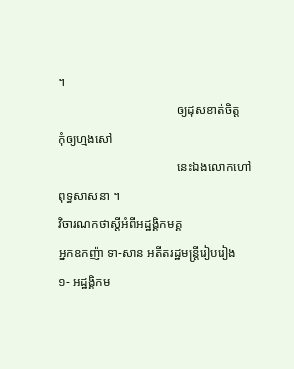។
                                      ឲ្យដុសខាត់ចិត្ត                                   កុំឲ្យហ្មងសៅ
                                      នេះឯងលោកហៅ                               ពុទ្ធសាសនា ។
វិចារណកថាស្ដីអំពីអដ្ឋង្គិកមគ្គ
អ្នកឧកញ៉ា ទា-សាន អតីតរដ្ឋមន្ត្រីរៀបរៀង
១- អដ្ឋង្គិកម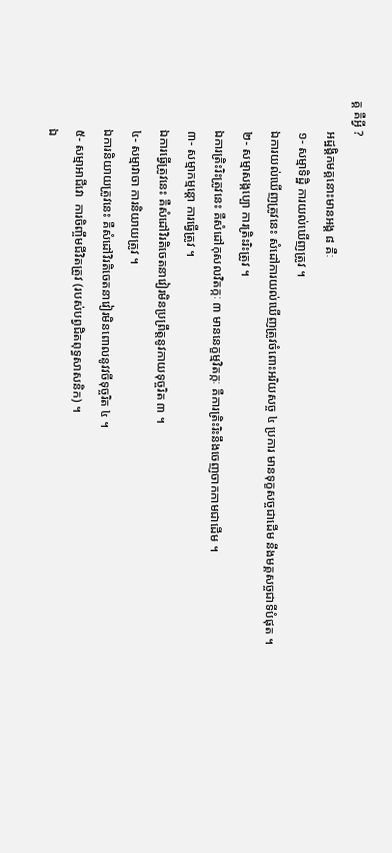គ្គ គឺអ្វី ?
          អដ្ឋង្គិកមគ្គនោះមានអង្គ ៨ គឺៈ
          ១- សម្មាទិដ្ឋិ ការយល់ឃើញត្រូវ ។
          ឯការយល់ឃើញត្រូវនេះ សំដៅការយល់ឃើញត្រូវចំពោះអរិយសច្ច ៤ ប្រការ មានទុក្ខសច្ចជាដើម នឹងមគ្គសច្ចជាទីបំផុត ។
          ២- សម្មាសង្កប្បោ ការត្រិះរិះត្រូវ ។
          ឯការត្រិះរិះត្រូវនេះ គឺសំដៅកុសលវិតក្កៈ ៣ មាននេក្ខម្មវិតក្កៈ គឺការត្រិះរិះនឹងចេញចាកកាមជាដើម ។
          ៣- សម្មាកម្មន្តោ ការធ្វើត្រូវ ។
          ឯការធ្វើត្រូវនេះ គឺសំដៅវិរតិចេតនាវៀរមិនប្រព្រឹត្តនូវកាយទុច្ចរិត ៣ ។
          ៤- សម្មាវាចា ការនិយាយត្រូវ ។
          ឯការនិយាយត្រូវនេះ គឺសំដៅវិរតិចេតនាវៀរមិនពោលនូវវចីទុច្ចរិត ៤ ។
          ៥- សម្មាអាជីវោ  ការចិញ្ចឹមជីវិតត្រូវ (របស់បព្វជិតពុទ្ធសាសនិក) ។
          ឯ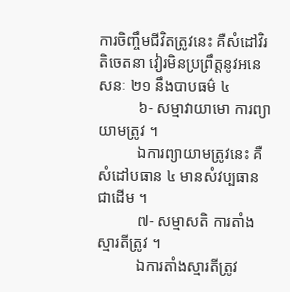ការចិញ្ចឹមជីវិតត្រូវនេះ គឺសំដៅវិរតិចេតនា វៀរមិនប្រព្រឹត្តនូវអនេសនៈ ២១ នឹងបាបធម៌ ៤
          ៦- សម្មាវាយាមោ ការព្យាយាមត្រូវ ។
          ឯការព្យាយាមត្រូវនេះ គឺសំដៅបធាន ៤ មានសំវប្បធានជាដើម ។
          ៧- សម្មាសតិ ការតាំងស្មារតីត្រូវ ។
          ឯការតាំងស្មារតីត្រូវ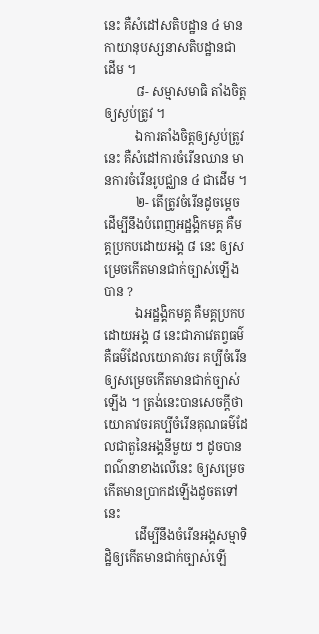នេះ គឺសំដៅសតិបដ្ឋាន ៤ មានកាយានុបស្សនាសតិបដ្ឋានជាដើម ។
          ៨- សម្មាសមាធិ តាំងចិត្តឲ្យស្ងប់ត្រូវ ។
          ឯការតាំងចិត្តឲ្យស្ងប់ត្រូវនេះ គឺសំដៅការចំរើនឈាន មានការចំរើនរូបជ្ឈាន ៤ ជាដើម ។
          ២- តើត្រូវចំរើនដូចម្ដេច ដើម្បីនឹងបំពេញអដ្ឋង្គិកមគ្គ គឺមគ្គប្រកបដោយអង្គ ៨ នេះ ឲ្យសម្រេចកើតមានជាក់ច្បាស់ឡើងបាន ?
          ឯអដ្ឋង្គិកមគ្គ គឺមគ្គប្រកបដោយអង្គ ៨ នេះជាភាវេតព្វធម៌ គឺធម៌ដែលយោគាវចរ គប្បីចំរើនឲ្យសម្រេចកើតមានជាក់ច្បាស់ឡើង ។ ត្រង់នេះបានសេចក្ដីថា យោគាវចរគប្បីចំរើនគុណធម៌ដែលជាតួនៃអង្គនីមួយ ៗ ដូចបានពណ៌នាខាងលើនេះ ឲ្យសម្រេចកើតមានប្រាកដឡើងដូចតទៅនេះ
          ដើម្បីនឹងចំរើនអង្គសម្មាទិដ្ឋិឲ្យកើតមានជាក់ច្បាស់ឡើ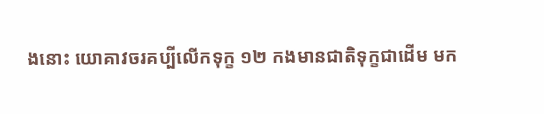ងនោះ យោគាវចរគប្បីលើកទុក្ខ ១២ កងមានជាតិទុក្ខជាដើម មក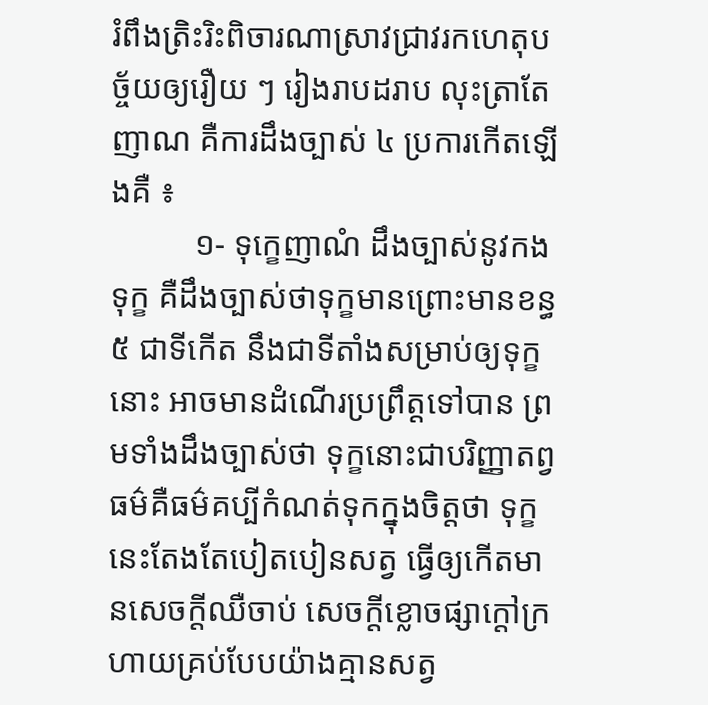រំពឹងត្រិះរិះពិចារណាស្រាវជ្រាវរកហេតុបច្ច័យឲ្យរឿយ ៗ រៀងរាបដរាប លុះត្រាតែញាណ គឺការដឹងច្បាស់ ៤ ប្រការកើតឡើងគឺ ៖
          ១- ទុក្ខេញាណំ ដឹងច្បាស់នូវកងទុក្ខ គឺដឹងច្បាស់ថាទុក្ខមានព្រោះមានខន្ធ ៥ ជាទីកើត នឹងជាទីតាំងសម្រាប់ឲ្យទុក្ខនោះ អាចមានដំណើរប្រព្រឹត្តទៅបាន ព្រមទាំងដឹងច្បាស់ថា ទុក្ខនោះជាបរិញ្ញាតព្វធម៌គឺធម៌គប្បីកំណត់ទុកក្នុងចិត្តថា ទុក្ខនេះតែងតែបៀតបៀនសត្វ ធ្វើឲ្យកើតមានសេចក្ដីឈឺចាប់ សេចក្ដីខ្លោចផ្សាក្ដៅក្រហាយគ្រប់បែបយ៉ាងគ្មានសត្វ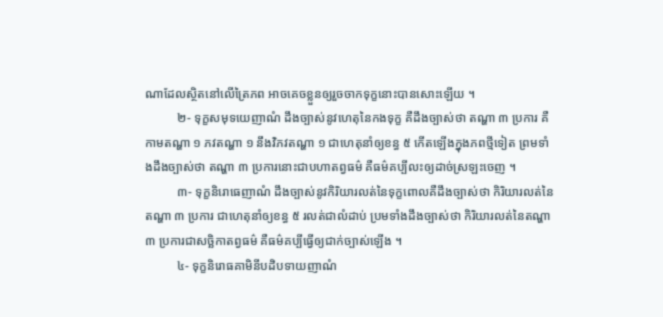ណាដែលស្ថិតនៅលើត្រៃភព អាចគេចខ្លួនឲ្យរួចចាកទុក្ខនោះបានសោះឡើយ ។
          ២- ទុក្ខសមុទយេញាណំ ដឹងច្បាស់នូវហេតុនៃកងទុក្ខ គឺដឹងច្បាស់ថា តណ្ហា ៣ ប្រការ គឺកាមតណ្ហា ១ ភវតណ្ហា ១ នឹងវិភវតណ្ហា ១ ជាហេតុនាំឲ្យខន្ធ ៥ កើតឡើងក្នុងភពថ្មីទៀត ព្រមទាំងដឹងច្បាស់ថា តណ្ហា ៣ ប្រការនោះជាបហាតព្វធម៌ គឺធម៌គប្បីលះឲ្យដាច់ស្រឡះចេញ ។
          ៣- ទុក្ខនិរោធេញាណំ ដឹងច្បាស់នូវកិរិយារលត់នៃទុក្ខពោលគឺដឹងច្បាស់ថា កិរិយារលត់នៃតណ្ហា ៣ ប្រការ ជាហេតុនាំឲ្យខន្ធ ៥ រលត់ជាលំដាប់ ប្រមទាំងដឹងច្បាស់ថា កិរិយារលត់នៃតណ្ហា ៣ ប្រការជាសច្ឆិកាតព្វធម៌ គឺធម៌គប្បីធ្វើឲ្យជាក់ច្បាស់ឡើង ។
          ៤- ទុក្ខនិរោធគាមិនីបដិបទាយញាណំ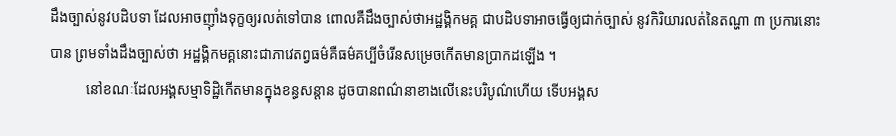ដឹងច្បាស់នូវបដិបទា ដែលអាចញ៉ាំងទុក្ខឲ្យរលត់ទៅបាន ពោលគឺដឹងច្បាស់ថាអដ្ឋង្គិកមគ្គ ជាបដិបទាអាចធ្វើឲ្យជាក់ច្បាស់ នូវកិរិយារលត់នៃតណ្ហា ៣ ប្រការនោះបាន ព្រមទាំងដឹងច្បាស់ថា អដ្ឋង្គិកមគ្គនោះជាភាវេតព្វធម៌គឺធម៌គប្បីចំរើនសម្រេចកើតមានប្រាកដឡើង ។
          នៅខណៈដែលអង្គសម្មាទិដ្ឋិកើតមានក្នុងខន្ធសន្ដាន ដូចបានពណ៌នាខាងលើនេះបរិបូណ៌ហើយ ទើបអង្គស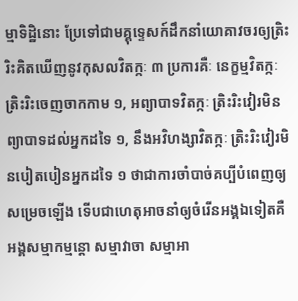ម្មាទិដ្ឋិនោះ ប្រែទៅជាមគ្គុទ្ទេសក៍ដឹកនាំយោគាវចរឲ្យត្រិះរិះគិតឃើញនូវកុសលវិតក្កៈ ៣ ប្រការគឺៈ នេក្ខម្មវិតក្កៈ ត្រិះរិះចេញចាកកាម ១, អព្យាបាទវិតក្កៈ ត្រិះរិះវៀរមិនព្យាបាទដល់អ្នកដទៃ ១, នឹងអវិហង្សាវិតក្កៈ ត្រិះរិះវៀរមិនបៀតបៀនអ្នកដទៃ ១ ថាជាការចាំបាច់គប្បីបំពេញឲ្យសម្រេចឡើង ទើបជាហេតុអាចនាំឲ្យចំរើនអង្គឯទៀតគឺ អង្គសម្មាកម្មន្តោ សម្មាវាចា សម្មាអា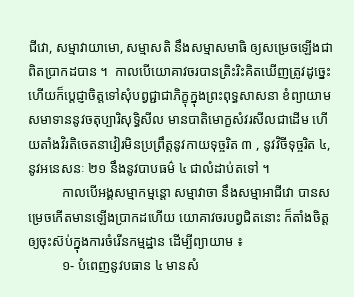ជីវោ, សម្មាវាយាមោ, សម្មាសតិ នឹងសម្មាសមាធិ ឲ្យសម្រេចឡើងជាពិតប្រាកដបាន ។  កាលបើយោគាវចរបានត្រិះរិះគិតឃើញត្រូវដូច្នេះ ហើយក៏ប្ដេជ្ញាចិត្តទៅសុំបព្វជ្ជាជាភិក្ខុក្នុងព្រះពុទ្ធសាសនា ខំព្យាយាមសមាទាននូវចតុប្បារិសុទ្ធិសីល មានបាតិមោក្ខសំវរសីលជាដើម ហើយតាំងវិរតិចេតនាវៀរមិនប្រព្រឹត្តនូវកាយទុច្ចរិត ៣ , នូវវិចីទុច្ចរិត ៤, នូវអនេសនៈ ២១ នឹងនូវបាបធម៌ ៤ ជាលំដាប់តទៅ ។
          កាលបើអង្គសម្មាកម្មន្តោ សម្មាវាចា នឹងសម្មាអាជីវោ បានសម្រេចកើតមានឡើងប្រាកដហើយ យោគាវចរបព្វជិតនោះ ក៏តាំងចិត្តឲ្យចុះស៊ប់ក្នុងការចំរើនកម្មដ្ឋាន ដើម្បីព្យាយាម ៖
          ១- បំពេញនូវបធាន ៤ មានសំ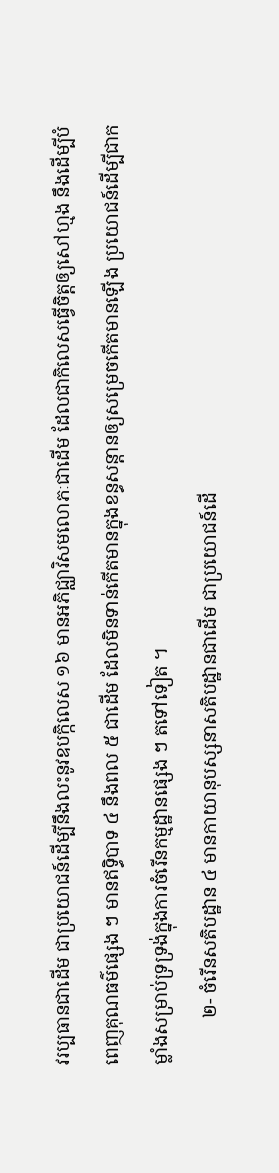វរប្បធានជាដើម ជាប្រយោជន៍ដើម្បីនឹងលះនូវឧបក្កិលេស ១៦ មានអភិជ្ឈាវិសមលោភៈជាដើម ដែលជាកិលេសធ្វើចិត្តឲ្យសៅហ្មង នឹងដើម្បីបំពេញគុណធម៌ផ្សេង ៗ មានឥទ្ធិបាទ ៤ នឹងពល ៥ ជាដើម ដែលមិនទាន់កើតមានក្នុងខន្ធសន្ដានឲ្យសម្រេចកើតមានឡើង ប្រយោជន៍ដើម្បីជាកម្លាំងសម្រាប់ទ្រទ្រង់ក្នុងការចំរើនកម្មដ្ឋានផ្សេង ៗ តទៅទៀត ។
          ២- ចំរើនសតិបដ្ឋាន ៤ មានកាយានុបស្សនាសតិបដ្ឋានជាដើម ជាប្រយោជន៍ដើ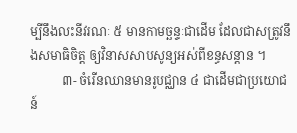ម្បីនឹងលះនីវរណៈ ៥ មានកាមច្ឆន្ទៈជាដើម ដែលជាសត្រូវនឹងសមាធិចិត្ត ឲ្យវិនាសសាបសូន្យអស់ពីខន្ធសន្ដាន ។
          ៣- ចំរើនឈានមានរូបជ្ឈាន ៤ ជាដើមជាប្រយោជន៍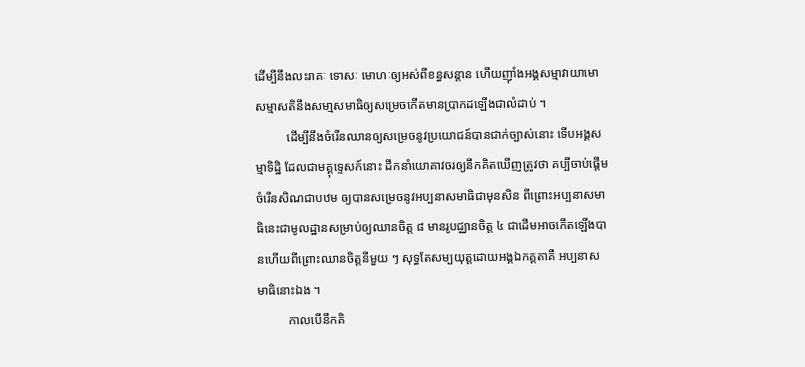ដើម្បីនឹងលះរាគៈ ទោសៈ មោហៈឲ្យអស់ពីខន្ធសន្ដាន ហើយញ៉ាំងអង្គសម្មាវាយាមោសម្មាសតិនឹងសមា្មសមាធិឲ្យសម្រេចកើតមានប្រាកដឡើងជាលំដាប់ ។
          ដើម្បីនឹងចំរើនឈានឲ្យសម្រេចនូវប្រយោជន៍បានជាក់ច្បាស់នោះ ទើបអង្គសម្មាទិដ្ឋិ ដែលជាមគ្គុទ្ទេសក៍នោះ ដឹកនាំយោគាវចរឲ្យនឹកគិតឃើញត្រូវថា គប្បីចាប់ផ្ដើមចំរើនសិណជាបឋម ឲ្យបានសម្រេចនូវអប្បនាសមាធិជាមុនសិន ពីព្រោះអប្បនាសមាធិនេះជាមូលដ្ឋានសម្រាប់ឲ្យឈានចិត្ត ៨ មានរូបជ្ឈានចិត្ត ៤ ជាដើមអាចកើតឡើងបានហើយពីព្រោះឈានចិត្តនីមួយ ៗ សុទ្ធតែសម្បយុត្តដោយអង្គឯកគ្គតាគឺ អប្បនាសមាធិនោះឯង ។
          កាលបើនឹកគិ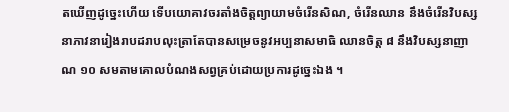តឃើញដូច្នេះហើយ ទើបយោគាវចរតាំងចិត្តព្យាយាមចំរើនសិណ, ចំរើនឈាន នឹងចំរើនវិបស្សនាភាវនារៀងរាបដរាបលុះត្រាតែបានសម្រេចនូវអប្បនាសមាធិ ឈានចិត្ត ៨ នឹងវិបស្សនាញាណ ១០ សមតាមគោលបំណងសព្វគ្រប់ដោយប្រការដូច្នេះឯង ។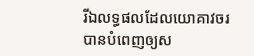រីឯលទ្ធផលដែលយោគាវចរ បានបំពេញឲ្យស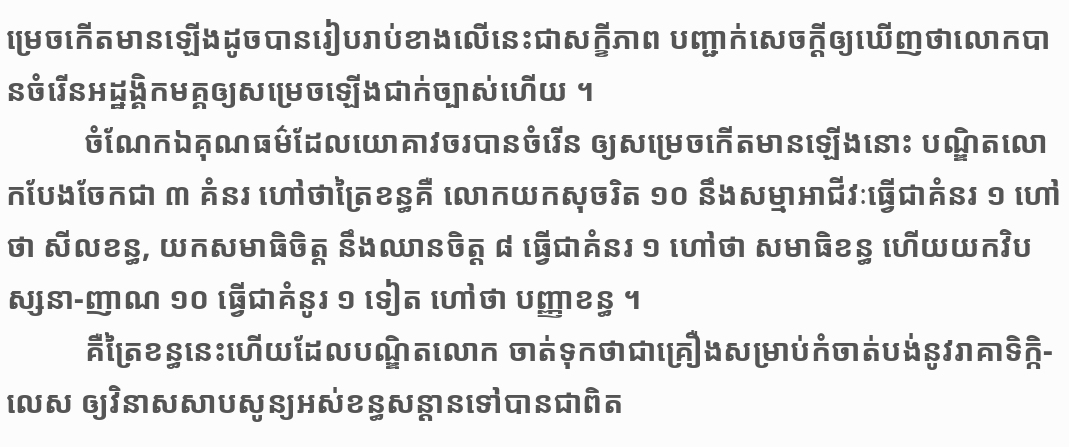ម្រេចកើតមានឡើងដូចបានរៀបរាប់ខាងលើនេះជាសក្ខីភាព បញ្ជាក់សេចក្ដីឲ្យឃើញថាលោកបានចំរើនអដ្ឋង្គិកមគ្គឲ្យសម្រេចឡើងជាក់ច្បាស់ហើយ ។
          ចំណែកឯគុណធម៌ដែលយោគាវចរបានចំរើន ឲ្យសម្រេចកើតមានឡើងនោះ បណ្ឌិតលោកបែងចែកជា ៣ គំនរ ហៅថាត្រៃខន្ធគឺ លោកយកសុចរិត ១០ នឹងសម្មាអាជីវៈធ្វើជាគំនរ ១ ហៅថា សីលខន្ធ, យកសមាធិចិត្ត នឹងឈានចិត្ត ៨ ធ្វើជាគំនរ ១ ហៅថា សមាធិខន្ធ ហើយយកវិបស្សនា-ញាណ ១០ ធ្វើជាគំនូរ ១ ទៀត ហៅថា បញ្ញាខន្ធ ។
          គឺត្រៃខន្ធនេះហើយដែលបណ្ឌិតលោក ចាត់ទុកថាជាគ្រឿងសម្រាប់កំចាត់បង់នូវរាគាទិក្កិ-លេស ឲ្យវិនាសសាបសូន្យអស់ខន្ធសន្ដានទៅបានជាពិត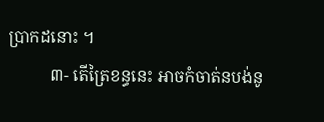ប្រាកដនោះ ។
          ៣- តើត្រៃខន្ធនេះ អាចកំចាត់នបង់នូ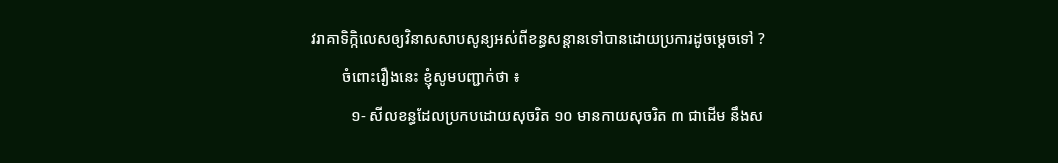វរាគាទិក្កិលេសឲ្យវិនាសសាបសូន្យអស់ពីខន្ធសន្ដានទៅបានដោយប្រការដូចម្ដេចទៅ ?
        ចំពោះរឿងនេះ ខ្ញុំសូមបញ្ជាក់ថា ៖
          ១- សីលខន្ធដែលប្រកបដោយសុចរិត ១០ មានកាយសុចរិត ៣ ជាដើម នឹងស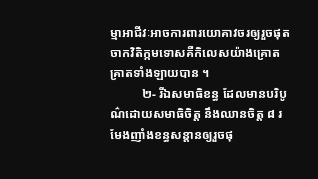ម្មាអាជីវៈអាចការពារយោគាវចរឲ្យរួចផុតចាកវិតិក្កមទោសគឺកិលេសយ៉ាងគ្រោតគ្រាតទាំងឡាយបាន ។
          ២- រីឯសមាធិខន្ធ ដែលមានបរិបូណ៌ដោយសមាធិចិត្ត នឹងឈានចិត្ត ៨ រមែងញាំងខន្ធសន្ដានឲ្យរួចផុ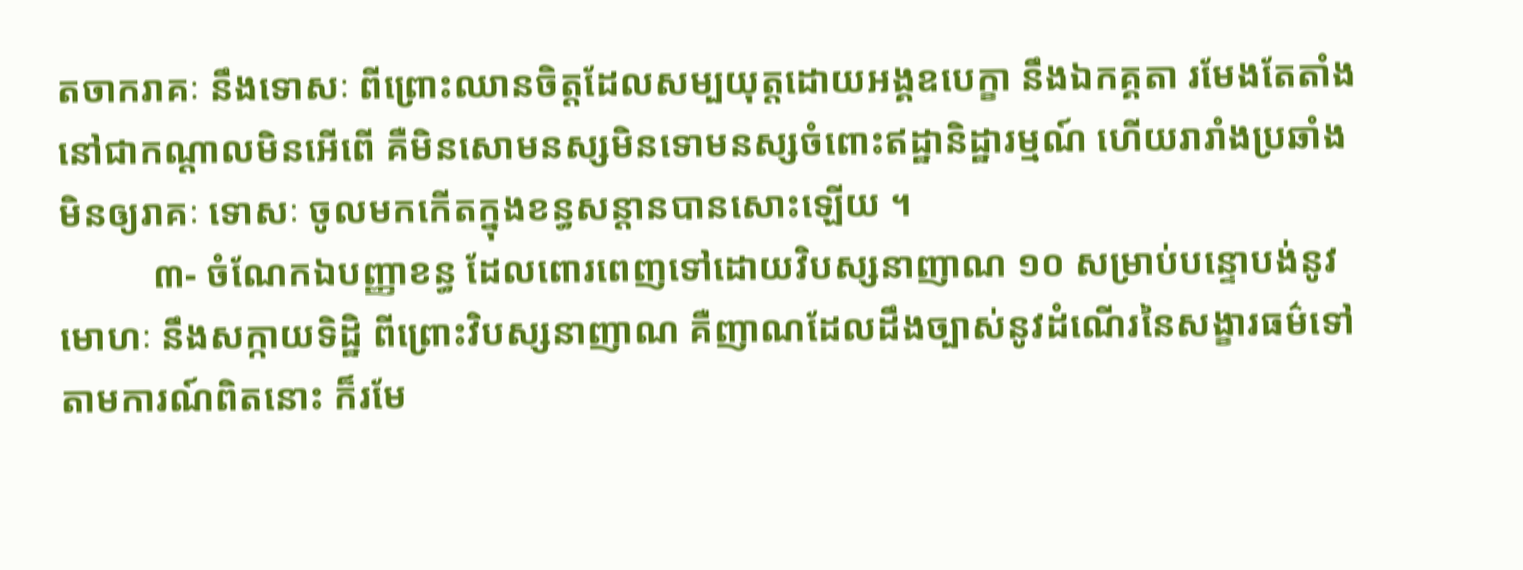តចាករាគៈ នឹងទោសៈ ពីព្រោះឈានចិត្តដែលសម្បយុត្តដោយអង្គឧបេក្ខា នឹងឯកគ្គតា រមែងតែតាំងនៅជាកណ្ដាលមិនអើពើ គឺមិនសោមនស្សមិនទោមនស្សចំពោះឥដ្ឋានិដ្ឋារម្មណ៍ ហើយរារាំងប្រឆាំងមិនឲ្យរាគៈ ទោសៈ ចូលមកកើតក្នុងខន្ធសន្ដានបានសោះឡើយ ។
          ៣- ចំណែកឯបញ្ញាខន្ធ ដែលពោរពេញទៅដោយវិបស្សនាញាណ ១០ សម្រាប់បន្ទោបង់នូវមោហៈ នឹងសក្កាយទិដ្ឋិ ពីព្រោះវិបស្សនាញាណ គឺញាណដែលដឹងច្បាស់នូវដំណើរនៃសង្ខារធម៌ទៅតាមការណ៍ពិតនោះ ក៏រមែ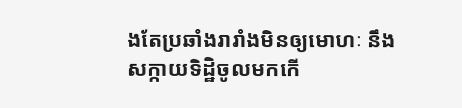ងតែប្រឆាំងរារាំងមិនឲ្យមោហៈ នឹងសក្កាយទិដ្ឋិចូលមកកើ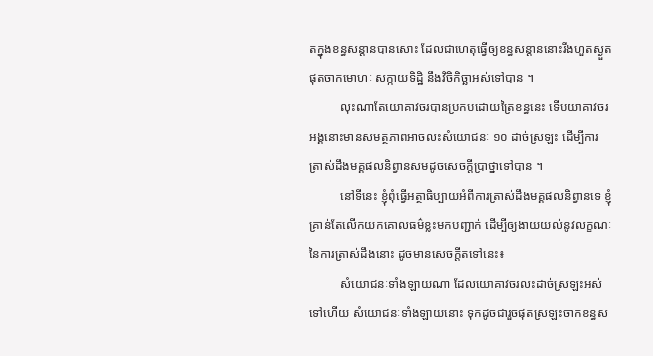តក្នុងខន្ធសន្ដានបានសោះ ដែលជាហេតុធ្វើឲ្យខន្ធសន្ដាននោះរីងហួតស្ងួតផុតចាកមោហៈ សក្កាយទិដ្ឋិ នឹងវិចិកិច្ឆាអស់ទៅបាន ។
          លុះណាតែយោគាវចរបានប្រកបដោយត្រៃខន្ធនេះ ទើបយាគាវចរអង្គនោះមានសមត្ថភាពអាចលះសំយោជនៈ ១០ ដាច់ស្រឡះ ដើម្បីការត្រាស់ដឹងមគ្គផលនិព្វានសមដូចសេចក្ដីប្រាថ្នាទៅបាន ។
          នៅទីនេះ ខ្ញុំពុំធ្វើអត្ថាធិប្បាយអំពីការត្រាស់ដឹងមគ្គផលនិព្វានទេ ខ្ញុំគ្រាន់តែលើកយកគោលធម៌ខ្លះមកបញ្ជាក់ ដើម្បីឲ្យងាយយល់នូវលក្ខណៈនៃការត្រាស់ដឹងនោះ ដូចមានសេចក្ដីតទៅនេះ៖
          សំយោជនៈទាំងឡាយណា ដែលយោគាវចរលះដាច់ស្រឡះអស់ទៅហើយ សំយោជនៈទាំងឡាយនោះ ទុកដូចជារួចផុតស្រឡះចាកខន្ធស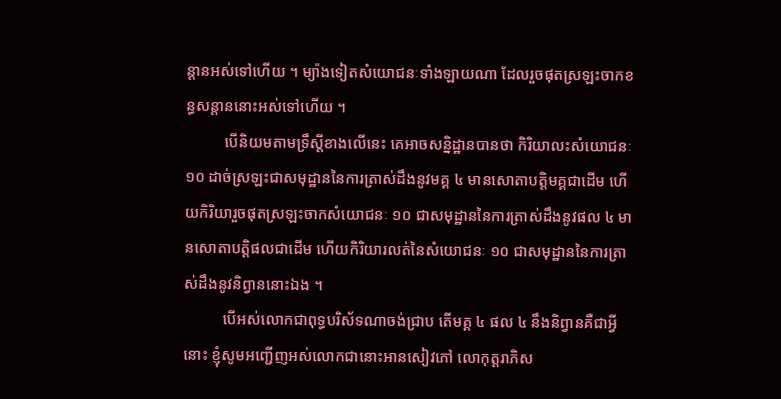ន្ដានអស់ទៅហើយ ។ ម្យ៉ាងទៀតសំយោជនៈទាំងឡាយណា ដែលរួចផុតស្រឡះចាកខន្ធសន្ដាននោះអស់ទៅហើយ ។
          បើនិយមតាមទ្រឹស្ដីខាងលើនេះ គេអាចសន្និដ្ឋានបានថា កិរិយាលះសំយោជនៈ ១០ ដាច់ស្រឡះជាសមុដ្ឋាននៃការត្រាស់ដឹងនូវមគ្គ ៤ មានសោតាបត្តិមគ្គជាដើម ហើយកិរិយារួចផុតស្រឡះចាកសំយោជនៈ ១០ ជាសមុដ្ឋាននៃការត្រាស់ដឹងនូវផល ៤ មានសោតាបត្តិផលជាដើម ហើយកិរិយារលត់នៃសំយោជនៈ ១០ ជាសមុដ្ឋាននៃការត្រាស់ដឹងនូវនិព្វាននោះឯង ។
          បើអស់លោកជាពុទ្ធបរិស័ទណាចង់ជ្រាប តើមគ្គ ៤ ផល ៤ នឹងនិព្វានគឺជាអ្វីនោះ ខ្ញុំសូមអញ្ជើញអស់លោកជានោះអានសៀវភៅ លោកុត្តរាភិស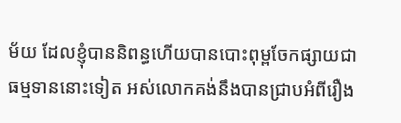ម័យ ដែលខ្ញុំបាននិពន្ធហើយបានបោះពុម្ពចែកផ្សាយជាធម្មទាននោះទៀត អស់លោកគង់នឹងបានជ្រាបអំពីរឿង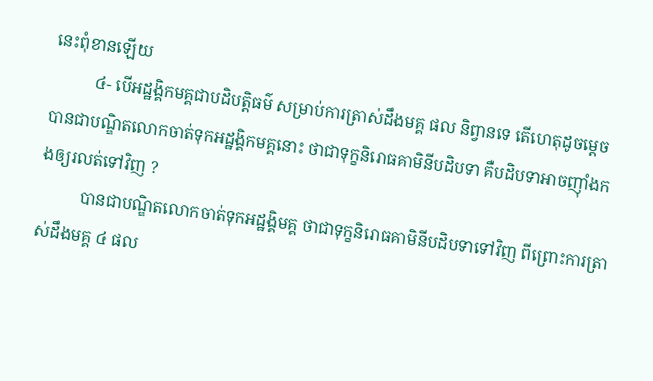នេះពុំខានឡើយ
          ៤- បើអដ្ឋង្គិកមគ្គជាបដិបត្តិធម៌ សម្រាប់ការត្រាស់ដឹងមគ្គ ផល និព្វានទេ តើហេតុដូចម្ដេច បានជាបណ្ឌិតលោកចាត់ទុកអដ្ឋង្គិកមគ្គនោះ ថាជាទុក្ខនិរោធគាមិនីបដិបទា គឺបដិបទាអាចញ៉ាំងកងឲ្យរលត់ទៅវិញ ?
          បានជាបណ្ឌិតលោកចាត់ទុកអដ្ឋង្គិមគ្គ ថាជាទុក្ខនិរោធគាមិនីបដិបទាទៅវិញ ពីព្រោះការត្រាស់ដឹងមគ្គ ៤ ផល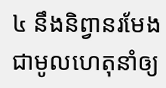៤ នឹងនិព្វានរមែងជាមូលហេតុនាំឲ្យ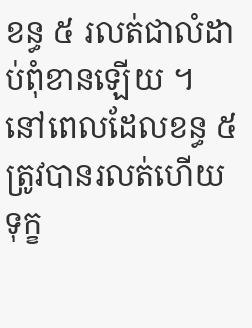ខន្ធ ៥ រលត់ជាលំដាប់ពុំខានឡើយ ។ នៅពេលដែលខន្ធ ៥ ត្រូវបានរលត់ហើយ ទុក្ខ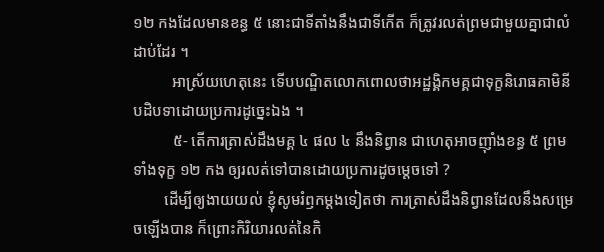១២ កងដែលមានខន្ធ ៥ នោះជាទីតាំងនឹងជាទីកើត ក៏ត្រូវរលត់ព្រមជាមួយគ្នាជាលំដាប់ដែរ ។
          អាស្រ័យហេតុនេះ ទើបបណ្ឌិតលោកពោលថាអដ្ឋង្គិកមគ្គជាទុក្ខនិរោធគាមិនីបដិបទាដោយប្រការដូច្នេះឯង ។
          ៥- តើការត្រាស់ដឹងមគ្គ ៤ ផល ៤ នឹងនិព្វាន ជាហេតុអាចញ៉ាំងខន្ធ ៥ ព្រមទាំងទុក្ខ ១២ កង ឲ្យរលត់ទៅបានដោយប្រការដូចម្ដេចទៅ ?
        ដើម្បីឲ្យងាយយល់ ខ្ញុំសូមរំឭកម្ដងទៀតថា ការត្រាស់ដឹងនិព្វានដែលនឹងសម្រេចឡើងបាន ក៏ព្រោះកិរិយារលត់នៃកិ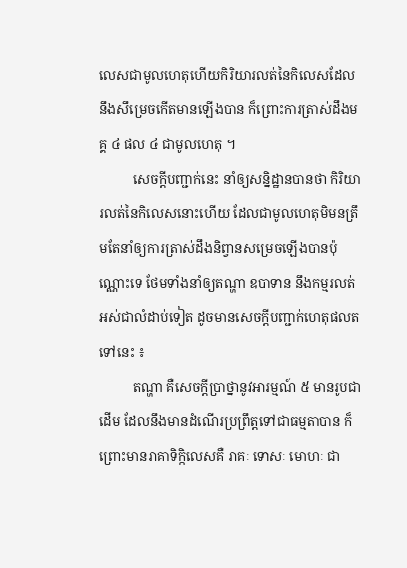លេសជាមូលហេតុហើយកិរិយារលត់នៃកិលេសដែលនឹងសឹម្រេចកើតមានឡើងបាន ក៏ព្រោះការត្រាស់ដឹងមគ្គ ៤ ផល ៤ ជាមូលហេតុ ។
          សេចក្ដីបញ្ជាក់នេះ នាំឲ្យសន្និដ្ឋានបានថា កិរិយារលត់នៃកិលេសនោះហើយ ដែលជាមូលហេតុមិមនត្រឹមតែនាំឲ្យការត្រាស់ដឹងនិព្វានសម្រេចឡើងបានប៉ុណ្ណោះទេ ថែមទាំងនាំឲ្យតណ្ហា ឧបាទាន នឹងកម្មរលត់អស់ជាលំដាប់ទៀត ដូចមានសេចក្ដីបញ្ជាក់ហេតុផលតទៅនេះ ៖
          តណ្ហា គឺសេចក្ដីប្រាថ្នានូវអារម្មណ៍ ៥ មានរូបជាដើម ដែលនឹងមានដំណើរប្រព្រឹត្តទៅជាធម្មតាបាន ក៏ព្រោះមានរាគាទិក្កិលេសគឺ រាគៈ ទោសៈ មោហៈ ជា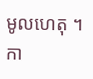មូលហេតុ ។ កា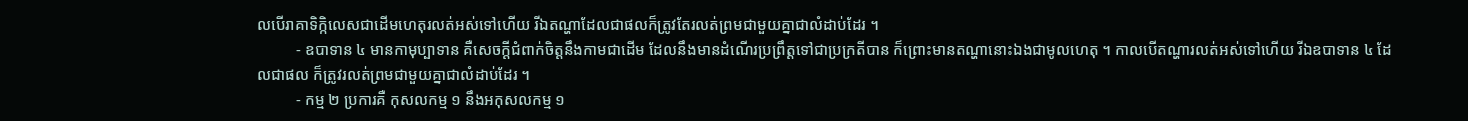លបើរាគាទិក្កិលេសជាដើមហេតុរលត់អស់ទៅហើយ រីឯតណ្ហាដែលជាផលក៏ត្រូវតែរលត់ព្រមជាមួយគ្នាជាលំដាប់ដែរ ។
          - ឧបាទាន ៤ មានកាមុប្បាទាន គឺសេចក្ដីជំពាក់ចិត្តនឹងកាមជាដើម ដែលនឹងមានដំណើរប្រព្រឹត្តទៅជាប្រក្រតីបាន ក៏ព្រោះមានតណ្ហានោះឯងជាមូលហេតុ ។ កាលបើតណ្ហារលត់អស់ទៅហើយ រីឯឧបាទាន ៤ ដែលជាផល ក៏ត្រូវរលត់ព្រមជាមួយគ្នាជាលំដាប់ដែរ ។
          - កម្ម ២ ប្រការគឺ កុសលកម្ម ១ នឹងអកុសលកម្ម ១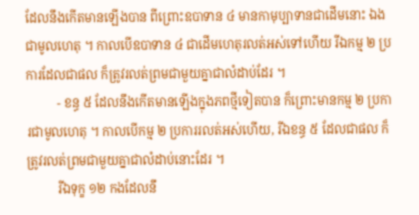ដែលនឹងកើតមានឡើងបាន ពីព្រោះឧបាទាន ៤ មានកាមុប្បាទានជាដើមនោះ ឯងជាមូលហេតុ ។ កាលបើឧបាទាន ៤ ជាដើមហេតុរលត់អស់ទៅហើយ រីឯកម្ម ២ ប្រការដែលជាផល ក៏ត្រូវរលត់ព្រមជាមួយគ្នាជាលំដាប់ដែរ ។
          - ខន្ធ ៥ ដែលនឹងកើតមានឡើងក្នុងភពថ្មីទៀតបាន ក៏ព្រោះមានកម្ម ២ ប្រការជាមូលហេតុ ។ កាលបើកម្ម ២ ប្រការរលត់អស់ហើយ, រីឯខន្ធ ៥ ដែលជាផល ក៏ត្រូវរលត់ព្រមជាមួយគ្នាជាលំដាប់នោះដែរ ។
          រីឯទុក្ខ ១២ កងដែលនឹ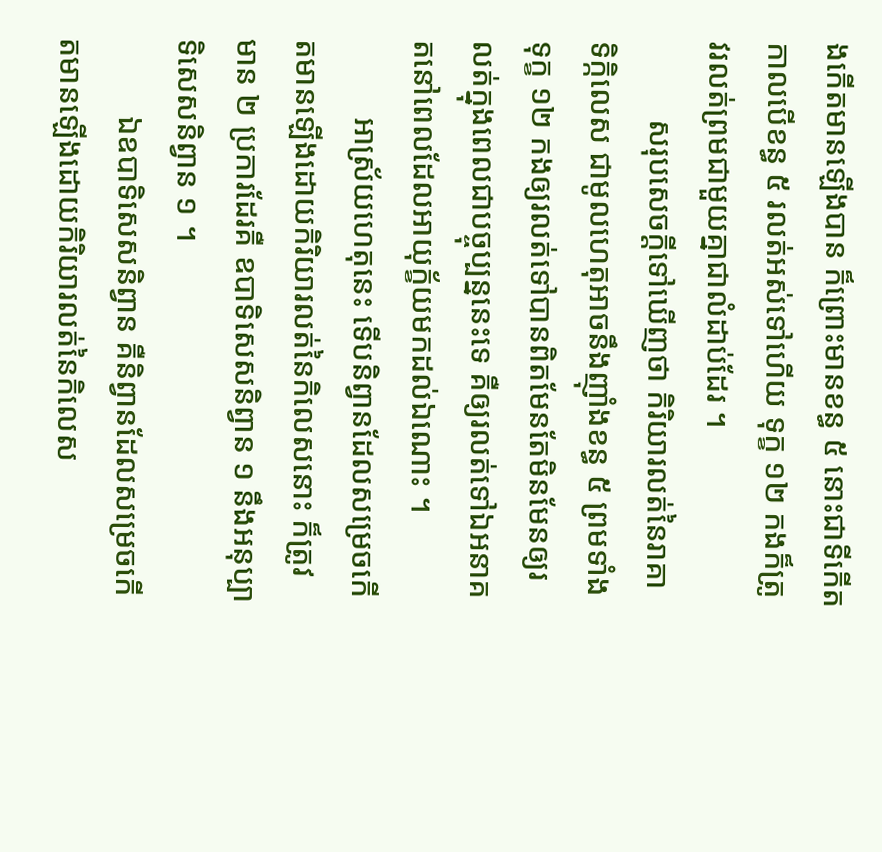ងកើតមានឡើងបាន ក៏ព្រោះមានខន្ធ ៥ នោះជាទីកើត កាលបើខន្ធ ៥ រលត់អស់ទៅហើយ ទុក្ខ ១២ កងក៏ត្រូវរលត់ព្រមជាមួយគ្នាជាលំដាប់ដែរ ។
          សរុបសេចក្ដីទៅឃើញថា កិរិយារលត់នៃរាគាទិក្កិលេស ជាមូលហេតុអាចនឹងញ៉ាំងខន្ធ ៥ ព្រមទាំងទុក្ខ ១២ កងឲ្យរលត់ទៅបានពិតមែនតែមិនមែនឲ្យរលត់ក្នុងពេលជាបច្ចុប្បន្ននេះទេ គឺឲ្យរលត់ទៅឯអនាគតនៅពេលដែលអាយុក្ខ័យមកដល់ឯណោះ ។
          អាស្រ័យហេតុនេះ ទើបនិព្វានដែលសម្រេចកើតមានឡើងដោយកិរិយារលត់នៃកិលេសនោះ ក៏ត្រូវមាន ២ ប្រការដែរគឺ ឧបាទិសេសនិព្វាន ១ នឹងអនុប្បាទិសេសនិព្វាន ១ ។
          ឯឧបាទិសេសនិព្វាន គឺនិព្វានដែលសម្រេចកើតមានឡើងដោយកិរិយារលត់នៃកិលេស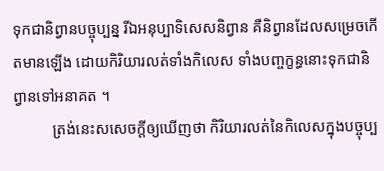ទុកជានិព្វានបច្ចុប្បន្ន រីឯអនុប្បាទិសេសនិព្វាន គឺនិព្វានដែលសម្រេចកើតមានឡើង ដោយកិរិយារលត់ទាំងកិលេស ទាំងបញ្ចក្ខន្ធនោះទុកជានិព្វានទៅអនាគត ។
          ត្រង់នេះសសេចក្ដីឲ្យឃើញថា កិរិយារលត់នៃកិលេសក្នុងបច្ចុប្ប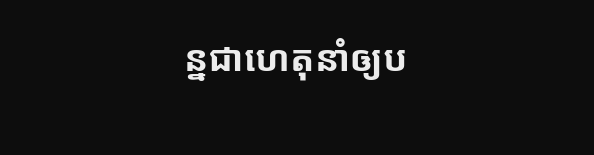ន្នជាហេតុនាំឲ្យប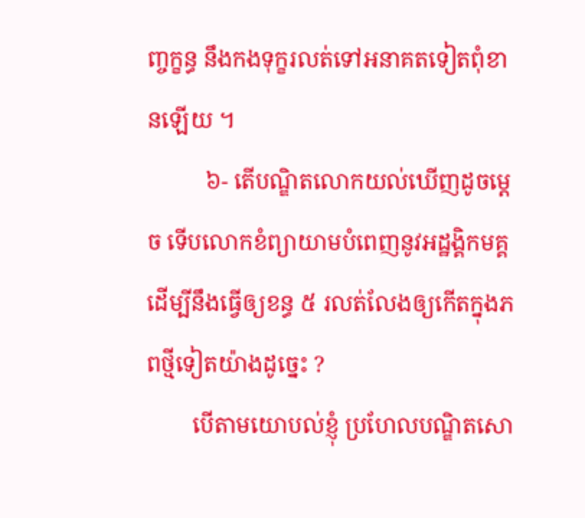ញ្ចក្ខន្ធ នឹងកងទុក្ខរលត់ទៅអនាគតទៀតពុំខានឡើយ ។
          ៦- តើបណ្ឌិតលោកយល់ឃើញដូចម្ដេច ទើបលោកខំព្យាយាមបំពេញនូវអដ្ឋង្គិកមគ្គ ដើម្បីនឹងធ្វើឲ្យខន្ធ ៥ រលត់លែងឲ្យកើតក្នុងភពថ្មីទៀតយ៉ាងដូច្នេះ ?
        បើតាមយោបល់ខ្ញុំ ប្រហែលបណ្ឌិតសោ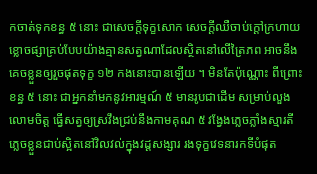កចាត់ទុកខន្ធ ៥ នោះ ជាសេចក្ដីទុក្ខសោក សេចក្ដីឈឺចាប់ក្ដៅក្រហាយខ្លោចផ្សាគ្រប់បែបយ៉ាងគ្មានសត្វណាដែលស្ថិតនៅលើត្រៃភព អាចនឹងគេចខ្លួនឲ្យរួចផុតទុក្ខ ១២ កងនោះបានឡើយ ។ មិនតែប៉ុណ្ណោះ ពីព្រោះខន្ធ ៥ នោះ ជាអ្នកនាំមកនូវអារម្មណ៍ ៥ មានរូបជាដើម សម្រាប់លួងលោមចិត្ត ធ្វើសត្វឲ្យស្រវឹងជ្រប់នឹងកាមគុណ ៥ វង្វែងភ្លេចភ្លាំងស្មារតី ភ្លេចខ្លួនជាប់ស្អិតនៅវិលវល់ក្នុងវដ្ដសង្សារ រងទុក្ខវេទនារកទីបំផុត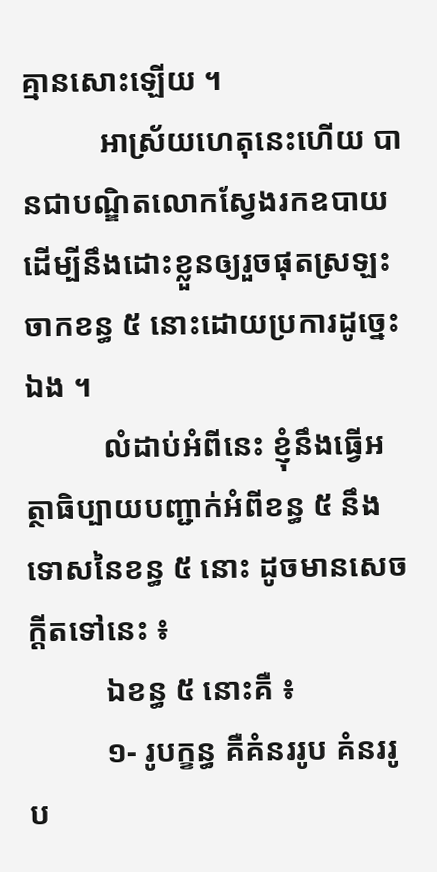គ្មានសោះឡើយ ។
          អាស្រ័យហេតុនេះហើយ បានជាបណ្ឌិតលោកស្វែងរកឧបាយដើម្បីនឹងដោះខ្លួនឲ្យរួចផុតស្រឡះចាកខន្ធ ៥ នោះដោយប្រការដូច្នេះឯង ។
          លំដាប់អំពីនេះ ខ្ញុំនឹងធ្វើអត្ថាធិប្បាយបញ្ជាក់អំពីខន្ធ ៥ នឹងទោសនៃខន្ធ ៥ នោះ ដូចមានសេចក្ដីតទៅនេះ ៖
          ឯខន្ធ ៥ នោះគឺ ៖
          ១- រូបក្ខន្ធ គឺគំនររូប គំនររូប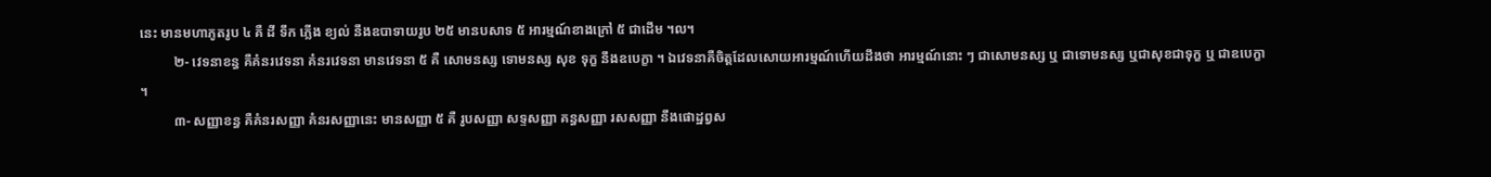នេះ មានមហាភូតរូប ៤ គឺ ដី ទឹក ភ្លើង ខ្យល់ នឹងឧបាទាយរូប ២៥ មានបសាទ ៥ អារម្មណ៍ខាងក្រៅ ៥ ជាដើម ។ល។
          ២- វេទនាខន្ធ គឺគំនរវេទនា គំនរវេទនា មានវេទនា ៥ គឺ សោមនស្ស ទោមនស្ស សុខ ទុក្ខ នឹងឧបេក្ខា ។ ឯវេទនាគឺចិត្តដែលសោយអារម្មណ៍ហើយដឹងថា អារម្មណ៍នោះ ៗ ជាសោមនស្ស ឬ ជាទោមនស្ស ឬជាសុខជាទុក្ខ ឬ ជាឧបេក្ខា ។
          ៣- សញ្ញាខន្ធ គឺគំនរសញ្ញា គំនរសញ្ញានេះ មានសញ្ញា ៥ គឺ រូបសញ្ញា សទ្ទសញ្ញា គន្ធសញ្ញា រសសញ្ញា នឹងផោដ្ឋព្វស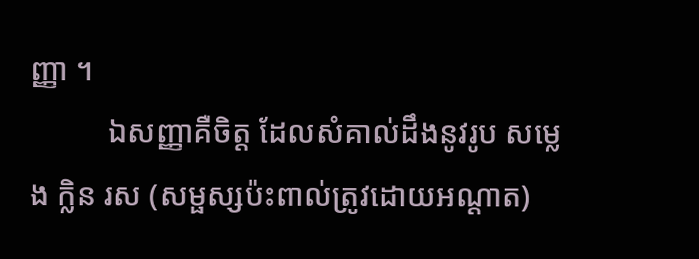ញ្ញា ។
          ឯសញ្ញាគឺចិត្ត ដែលសំគាល់ដឹងនូវរូប សម្លេង ក្លិន រស (សម្ផស្សប៉ះពាល់ត្រូវដោយអណ្ដាត)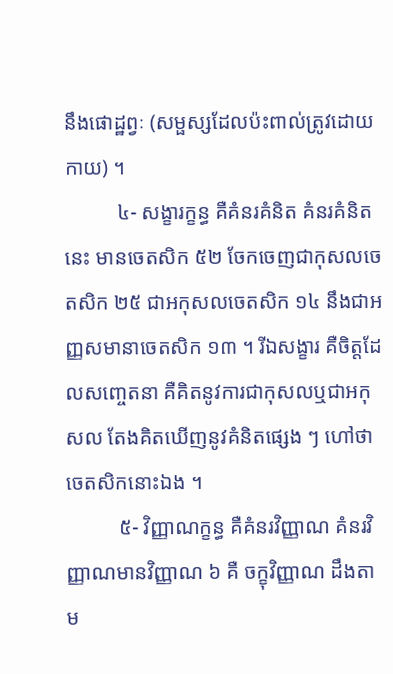នឹងផោដ្ឋព្វៈ (សម្ផស្សដែលប៉ះពាល់ត្រូវដោយកាយ) ។
          ៤- សង្ខារក្ខន្ធ គឺគំនរគំនិត គំនរគំនិតនេះ មានចេតសិក ៥២ ចែកចេញជាកុសលចេតសិក ២៥ ជាអកុសលចេតសិក ១៤ នឹងជាអញ្ញសមានាចេតសិក ១៣ ។ រីឯសង្ខារ គឺចិត្តដែលសញ្ចេតនា គឺគិតនូវការជាកុសលឬជាអកុសល តែងគិតឃើញនូវគំនិតផ្សេង ៗ ហៅថា ចេតសិកនោះឯង ។
          ៥- វិញ្ញាណក្ខន្ធ គឺគំនរវិញ្ញាណ គំនរវិញ្ញាណមានវិញ្ញាណ ៦ គឺ ចក្ខុវិញ្ញាណ ដឹងតាម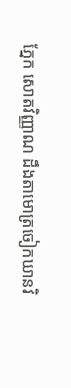ភ្នែក សោតវិញ្ញាណ ដឹងតាមោត្រចៀកឃានវិ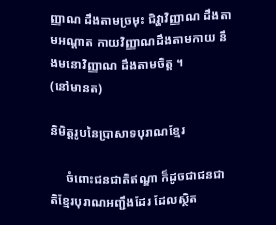ញ្ញាណ ដឹងតាមច្រមុះ ជិវ្ហាវិញ្ញាណ ដឹងតាមអណ្ដាត កាយវិញ្ញាណដឹងតាមកាយ នឹងមនោវិញ្ញាណ ដឹងតាមចិត្ត ។
(នៅមានត)

និមិត្តរូបនៃប្រាសាទបុរាណខ្មែរ

     ចំពោះជនជាតិឥណ្ឌា ក៏ដូចជាជនជាតិខ្មែរបុរាណអញ្ជឹងដែរ ដែលស្ថិត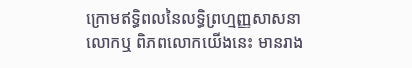ក្រោមឥទ្ធិពលនៃលទ្ធិព្រហ្មញ្ញសាសនា លោកឬ ពិភពលោកយើងនេះ មានរាង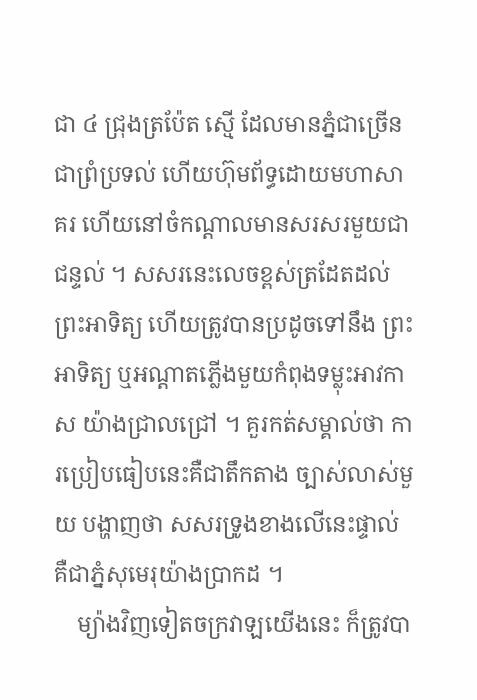ជា ៤ ជ្រុងត្រប៉ែត ស្មើ ដែលមានភ្នំជាច្រើនជាព្រំប្រទល់ ហើយហ៊ុមព័ទ្ធដោយមហាសាគរ ហើយនៅចំកណ្តាលមានសរសរមួយជាជន្ទល់ ។ សសរនេះលេចខ្ពស់ត្រដែតដល់ព្រះអាទិត្យ ហើយត្រូវបានប្រដូចទៅនឹង ព្រះអាទិត្យ ឬអណ្តាតភ្លើងមួយកំពុងទម្លុះអាវកាស យ៉ាងជ្រាលជ្រៅ ។ គួរកត់សម្គាល់ថា ការប្រៀបធៀបនេះគឺជាតឹកតាង ច្បាស់លាស់មួយ បង្ហាញថា សសរទ្រូងខាងលើនេះផ្ទាល់ គឺជាភ្នំសុមេរុយ៉ាងប្រាកដ ។
    ម្យ៉ាងវិញទៀតចក្រវាឡយើងនេះ ក៏ត្រូវបា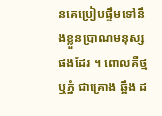នគេប្រៀបផ្ទឹមទៅនឹងខ្លួនប្រាណមនុស្សផងដែរ ។ ពោលគឺថ្មឬភ្នំ ជាគ្រោង ឆ្អឹង ដ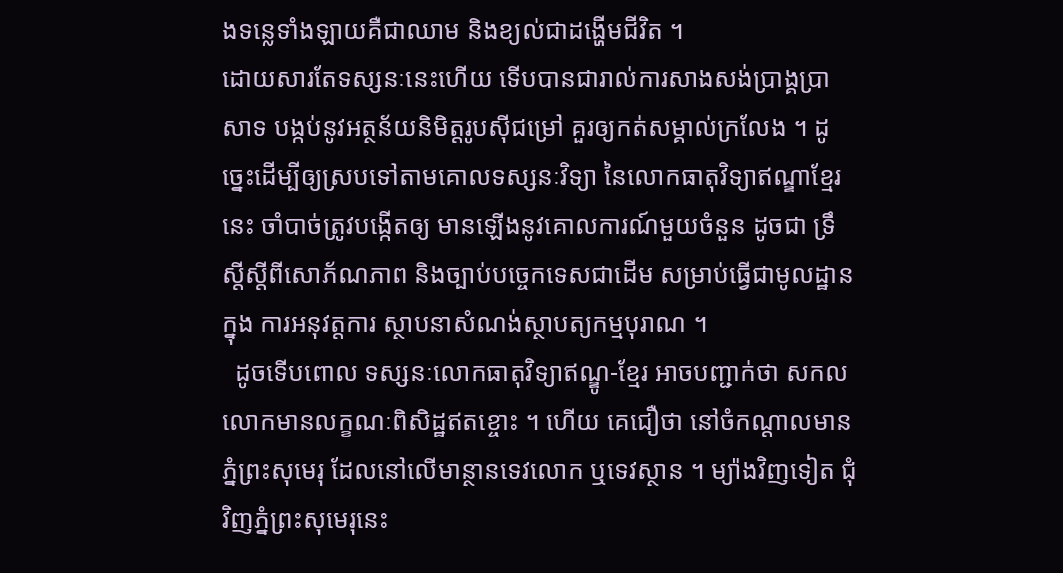ងទន្លេទាំងឡាយគឺជាឈាម និងខ្យល់ជាដង្ហើមជីវិត ។
ដោយសារតែទស្សនៈនេះហើយ ទើបបានជារាល់ការសាងសង់ប្រាង្គប្រាសាទ បង្កប់នូវអត្ថន័យនិមិត្តរូបស៊ីជម្រៅ គួរឲ្យកត់សម្គាល់ក្រលែង ។ ដូច្នេះដើម្បីឲ្យស្របទៅតាមគោលទស្សនៈវិទ្យា នៃលោកធាតុវិទ្យាឥណ្ឌាខ្មែរនេះ ចាំបាច់ត្រូវបង្កើតឲ្យ មានឡើងនូវគោលការណ៍មួយចំនួន ដូចជា ទ្រឹស្តីស្តីពីសោភ័ណភាព និងច្បាប់បច្ចេកទេសជាដើម សម្រាប់ធ្វើជាមូលដ្ឋានក្នុង ការអនុវត្តការ ស្ថាបនាសំណង់ស្ថាបត្យកម្មបុរាណ ។
  ដូចទើបពោល ទស្សនៈលោកធាតុវិទ្យាឥណ្ឌូ-ខ្មែរ អាចបញ្ជាក់ថា សកលលោកមានលក្ខណៈពិសិដ្ឋឥតខ្ចោះ ។ ហើយ គេជឿថា នៅចំកណ្តាលមានភ្នំព្រះសុមេរុ ដែលនៅលើមាន្ថានទេវលោក ឬទេវស្ថាន ។ ម្យ៉ាងវិញទៀត ជុំវិញភ្នំព្រះសុមេរុនេះ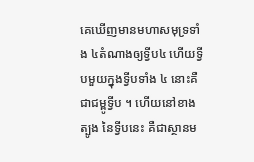គេឃើញមានមហាសមុទ្រទាំង ៤តំណាងឲ្យទ្វីប៤ ហើយទ្វីបមួយក្នុងទ្វីបទាំង ៤ នោះគឺជាជម្ពូទ្វីប ។ ហើយនៅខាងត្បូង នៃទ្វីបនេះ គឺជាស្ថានម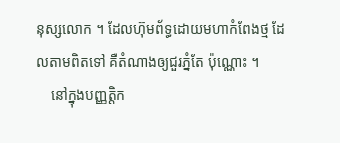នុស្សលោក ។ ដែលហ៊ុមព័ទ្ធដោយមហាកំពែងថ្ម ដែលតាមពិតទៅ គឺតំណាងឲ្យជួរភ្នំតែ ប៉ុណ្ណោះ ។
    នៅក្នុងបញ្ញត្តិក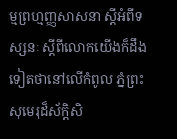ម្មព្រហ្មញ្ញសាសនា ស្តីអំពីទស្សនៈ ស្តីពីលោកយើងក៏ដឹងទៀតថានៅលើកំពូល ភ្នំព្រះសុមេរុដ៏ស័ក្តិសិ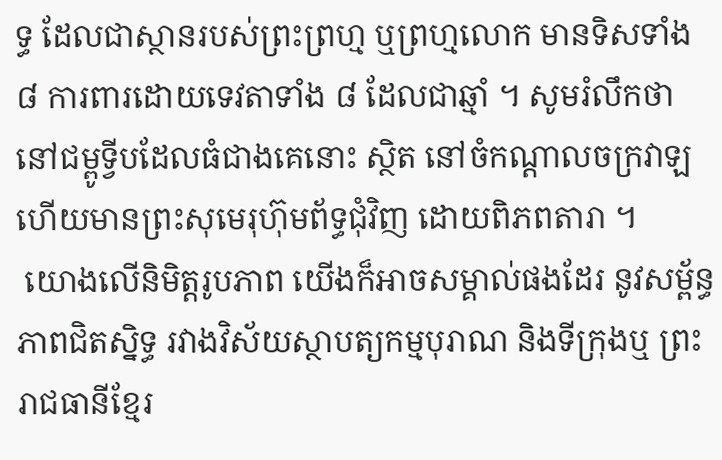ទ្ធ ដែលជាស្ថានរបស់ព្រះព្រហ្ម ឬព្រហ្មលោក មានទិសទាំង ៨ ការពារដោយទេវតាទាំង ៨ ដែលជាឆ្មាំ ។ សូមរំលឹកថា នៅជម្ពូទ្វីបដែលធំជាងគេនោះ ស្ថិត នៅចំកណ្តាលចក្រវាឡ ហើយមានព្រះសុមេរុហ៊ុមព័ទ្ធជុំវិញ ដោយពិភពតារា ។
 យោងលើនិមិត្តរូបភាព យើងក៏អាចសម្គាល់ផងដែរ នូវសម្ព័ន្ធភាពជិតស្និទ្ធ រវាងវិស័យស្ថាបត្យកម្មបុរាណ និងទីក្រុងឬ ព្រះរាជធានីខ្មែរ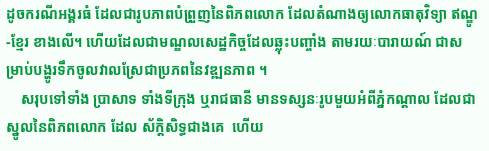ដូចករណីអង្គរធំ ដែលជារូបភាពបំព្រួញនៃពិភពលោក ដែលតំណាងឲ្យលោកធាតុវិទ្យា ឥណ្ឌូ-ខ្មែរ ខាងលើ។ ហើយដែលជាមណ្ឌលសេដ្ឋកិច្ចដែលឆ្លុះបញ្ចាំង តាមរយៈបារាយណ៍ ជាសម្រាប់បង្ហូរទឹកចូលវាលស្រែជាប្រភពនៃវឌ្ឍនភាព ។
    សរុបទៅទាំង ប្រាសាទ ទាំងទីក្រុង ឬរាជធានី មានទស្សនៈរូបមួយអំពីភ្នំកណ្តាល ដែលជាស្នូលនៃពិភពលោក ដែល ស័ក្តិសិទ្ធជាងគេ  ហើយ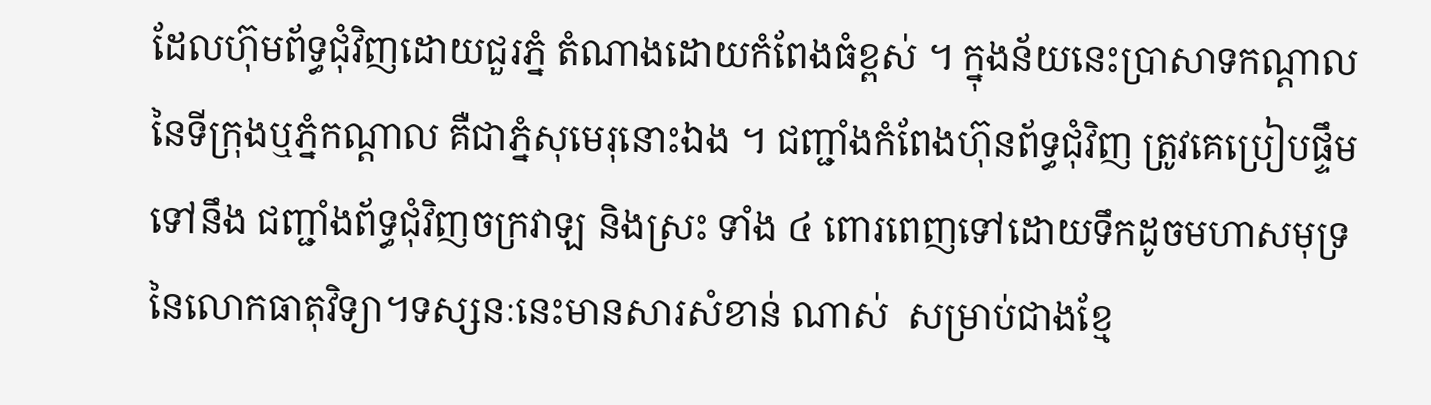ដែលហ៊ុមព័ទ្ធជុំវិញដោយជួរភ្នំ តំណាងដោយកំពែងធំខ្ពស់ ។ ក្នុងន័យនេះប្រាសាទកណ្តាលនៃទីក្រុងឬភ្នំកណ្តាល គឺជាភ្នំសុមេរុនោះឯង ។ ជញ្ជាំងកំពែងហ៊ុនព័ទ្ធជុំវិញ ត្រូវគេប្រៀបផ្ទឹមទៅនឹង ជញ្ជាំងព័ទ្ធជុំវិញចក្រវាឡ និងស្រះ ទាំង ៤ ពោរពេញទៅដោយទឹកដូចមហាសមុទ្រនៃលោកធាតុវិទ្យា។ទស្សនៈនេះមានសារសំខាន់ ណាស់  សម្រាប់ជាងខ្មែ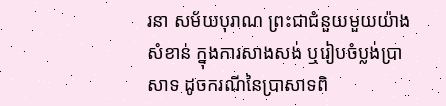រនា សម័យបុរាណ ព្រះជាជំនួយមួយយ៉ាងសំខាន់ ក្នុងការសាងសង់ ឬរៀបចំប្លង់ប្រាសាទ ដូចករណីនៃប្រាសាទពិ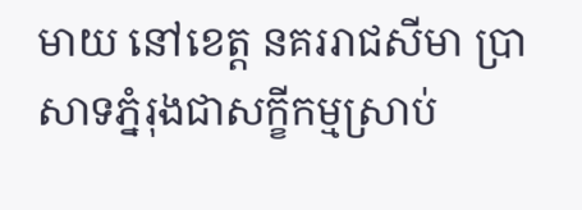មាយ នៅខេត្ត នគររាជសីមា ប្រាសាទភ្នំរុងជាសក្ខីកម្មស្រាប់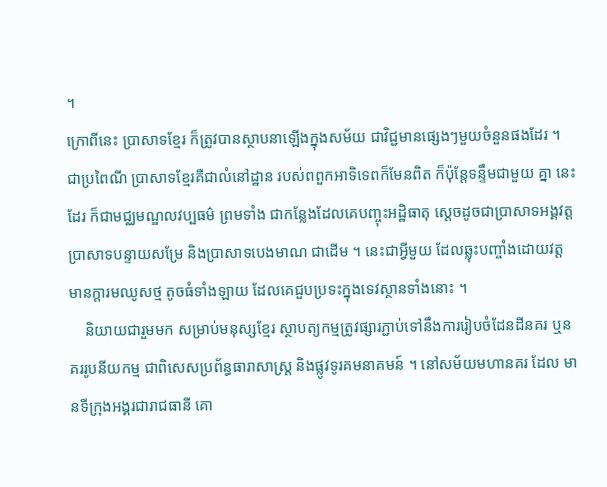។
ក្រោពីនេះ ប្រាសាទខ្មែរ ក៏ត្រូវបានស្ថាបនាឡើងក្នុងសម័យ ជាវិជ្ជមានផ្សេងៗមួយចំនួនផងដែរ ។ ជាប្រពៃណី ប្រាសាទខ្មែរគឺជាលំនៅដ្ឋាន របស់ពពួកអាទិទេពក៏មែនពិត ក៏ប៉ុន្តែទន្ទឹមជាមួយ គ្នា នេះដែរ ក៏ជាមជ្ឈមណ្ឌលវប្បធម៌ ព្រមទាំង ជាកន្លែងដែលគេបញ្ចុះអដ្ឋិធាតុ ស្តេចដូចជាប្រាសាទអង្គវត្ត ប្រាសាទបន្ទាយសម្រែ និងប្រាសាទបេងមាណ ជាដើម ។ នេះជាអ្វីមួយ ដែលឆ្លុះបញ្ចាំងដោយវត្តមានក្តារមឈូសថ្ម តូចធំទាំងឡាយ ដែលគេជួបប្រទះក្នុងទេវស្ថានទាំងនោះ ។
    និយាយជារួមមក សម្រាប់មនុស្សខ្មែរ ស្ថាបត្យកម្មត្រូវផ្សារភ្ជាប់ទៅនឹងការរៀបចំដែនដីនគរ ឬនគររូបនីយកម្ម ជាពិសេសប្រព័ន្ធធារាសាស្ត្រ និងផ្លូវទូរគមនាគមន៍ ។ នៅសម័យមហានគរ ដែល មានទីក្រុងអង្គរជារាជធានី គោ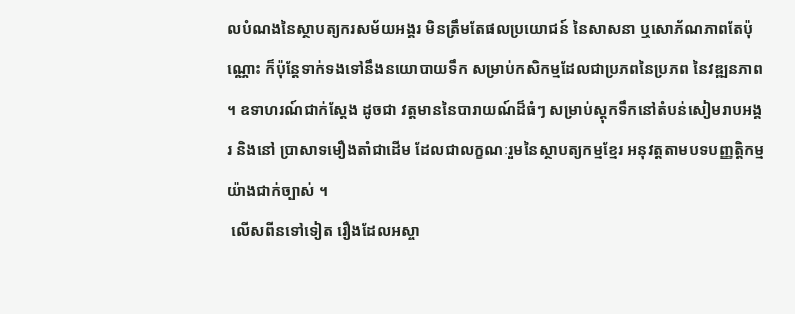លបំណងនៃស្ថាបត្យករសម័យអង្គរ មិនត្រឹមតែផលប្រយោជន៍ នៃសាសនា ឬសោភ័ណភាពតែប៉ុណ្ណោះ ក៏ប៉ុន្តែទាក់ទងទៅនឹងនយោបាយទឹក សម្រាប់កសិកម្មដែលជាប្រភពនៃប្រភព នៃវឌ្ឍនភាព ។ ឧទាហរណ៍ជាក់ស្តែង ដូចជា វត្តមាននៃបារាយណ៍ដ៏ធំៗ សម្រាប់ស្តុកទឹកនៅតំបន់សៀមរាបអង្គរ និងនៅ ប្រាសាទមឿងតាំជាដើម ដែលជាលក្ខណៈរួមនៃស្ថាបត្យកម្មខ្មែរ អនុវត្តតាមបទបញ្ញត្តិកម្មយ៉ាងជាក់ច្បាស់ ។
 លើសពីនទៅទៀត រឿងដែលអស្ចា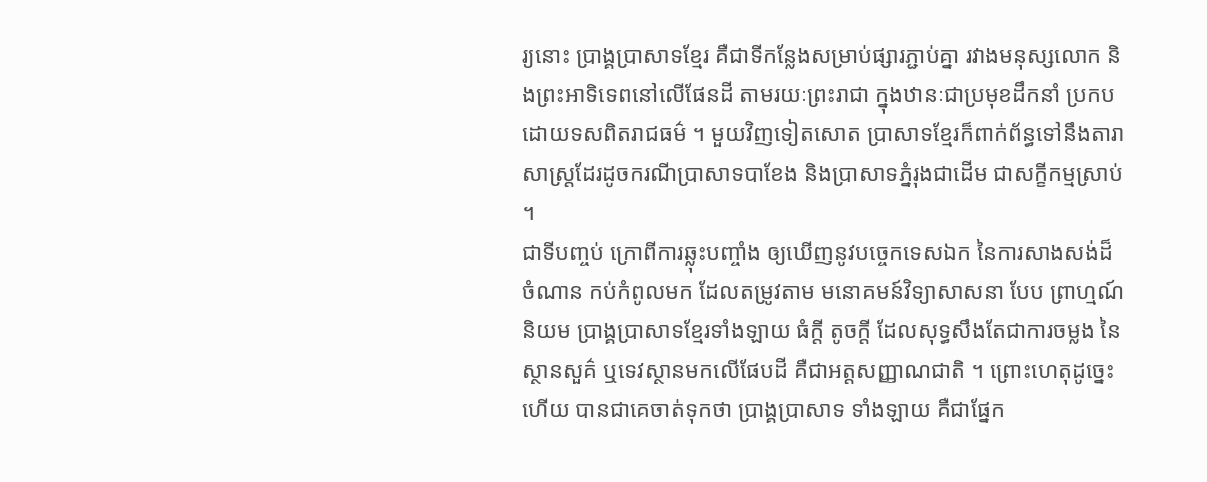រ្យនោះ ប្រាង្គប្រាសាទខ្មែរ គឺជាទីកន្លែងសម្រាប់ផ្សារភ្ជាប់គ្នា រវាងមនុស្សលោក និងព្រះអាទិទេពនៅលើផែនដី តាមរយៈព្រះរាជា ក្នុងឋានៈជាប្រមុខដឹកនាំ ប្រកបដោយទសពិតរាជធម៌ ។ មួយវិញទៀតសោត ប្រាសាទខ្មែរក៏ពាក់ព័ន្ធទៅនឹងតារាសាស្ត្រដែរដូចករណីប្រាសាទបាខែង និងប្រាសាទភ្នំរុងជាដើម ជាសក្ខីកម្មស្រាប់ ។
ជាទីបញ្ចប់ ក្រោពីការឆ្លុះបញ្ចាំង ឲ្យឃើញនូវបច្ចេកទេសឯក នៃការសាងសង់ដ៏ចំណាន កប់កំពូលមក ដែលតម្រូវតាម មនោគមន៍វិទ្យាសាសនា បែប ព្រាហ្មណ៍និយម ប្រាង្គប្រាសាទខ្មែរទាំងឡាយ ធំក្តី តូចក្តី ដែលសុទ្ធសឹងតែជាការចម្លង នៃ ស្ថានសួគ៌ ឬទេវស្ថានមកលើផែបដី គឺជាអត្តសញ្ញាណជាតិ ។ ព្រោះហេតុដូច្នេះហើយ បានជាគេចាត់ទុកថា ប្រាង្គប្រាសាទ ទាំងឡាយ គឺជាផ្នែក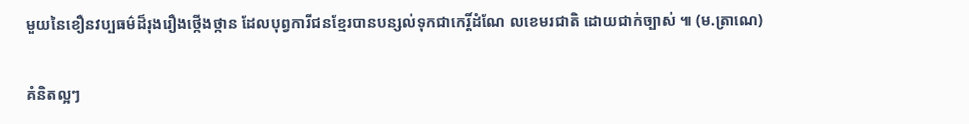មួយនៃខឿនវប្បធម៌ដ៏រុងរឿងថ្កើងថ្កាន ដែលបុព្វការីជនខ្មែរបានបន្សល់ទុកជាកេរ្តិ៍ដំណែ លខេមរជាតិ ដោយជាក់ច្បាស់ ៕ (ម.ត្រាណេ)

គំនិតល្អៗ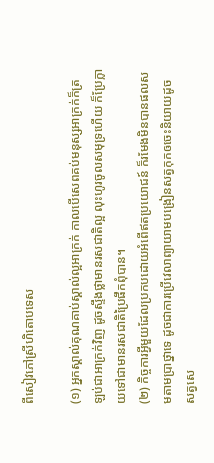ពីសៀវភៅស្រីហិតោបទេស

(១) អ្នកស្គាល់គុណគាប់ស្គាល់ល្អអាក្រក់ កាលបើសេពគប់មនុស្សអាក្រក់ក៏ត្រឡប់ជាអាក្រក់វិញ ដូចស្ទឹងថ្លាមានរសជាតិល្អ លុះហូរចូលសមុទ្រហើយ ក៏ប្រែក្លាយទៅជាមានរសជាតិប្រៃផឹកពុំបាន។
(២) កិច្ចការអ្វីមួយដែលប្រកបដោយអំពើឥតប្រយោជន៍ ក៏រមែងមិនបានផលសមតាមប្រាថ្នាទេ ដូចជាការប្រើវេលាព្យាយាមបង្រៀនសត្វកុកឲចេះនិយាយដូចសត្វសេ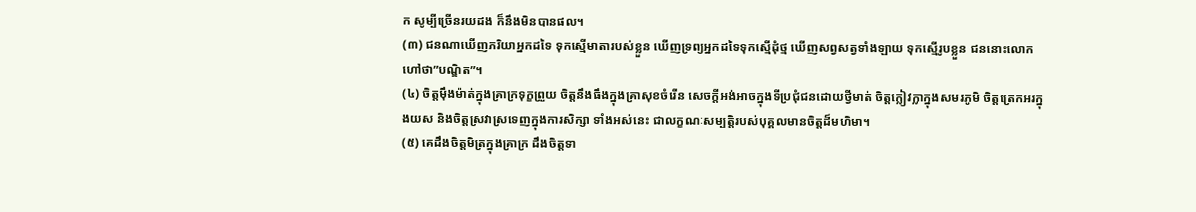ក សូម្បីច្រើនរយដង ក៏នឹងមិនបានផល។
(៣) ជនណាឃើញភរិយាអ្នកដទៃ ទុកស្មើមាតារបស់ខ្លួន ឃើញទ្រព្យអ្នកដទៃទុកស្មើដុំថ្ម ឃើញសព្វសត្វទាំងឡាយ ទុកស្មើរូបខ្លួន ជននោះលោកហៅថា”បណ្ឌិត”។
(៤) ចិត្តម៉ឹងម៉ាត់ក្នុងគ្រាក្រទុក្ខព្រួយ ចិត្តនឹងធឹងក្នុងគ្រាសុខចំរើន សេចក្តីអង់អាចក្នុងទីប្រជុំជនដោយថ្វីមាត់ ចិត្តក្លៀវក្លាក្នុងសមរភូមិ ចិត្តត្រេកអរក្នុងយស និងចិត្តស្រវាស្រទេញក្នុងការសិក្សា ទាំងអស់នេះ ជាលក្ខណៈសម្បត្តិរបស់បុគ្គលមានចិត្តដ៏មហិមា។
(៥) គេដឹងចិត្តមិត្រក្នុងគ្រាក្រ ដឹងចិត្តទា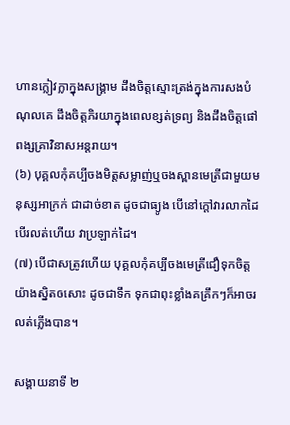ហានក្លៀវក្លាក្នុងសង្រ្គាម ដឹងចិត្តស្មោះត្រង់ក្នុងការសងបំណុលគេ ដឹងចិត្តភិរយាក្នុងពេលខ្សត់ទ្រព្យ និងដឹងចិត្តផៅពង្សគ្រាវិនាសអន្តរាយ។
(៦) បុគ្គលកុំគប្បីចងមិត្តសម្លាញ់ឬចងស្ពានមេត្រីជាមួយមនុស្សអាក្រក់ ជាដាច់ខាត ដូចជាធ្យូង បើនៅក្តៅវារលាកដៃ បើរលត់ហើយ វាប្រឡាក់ដៃ។
(៧) បើជាសត្រូវហើយ បុគ្គលកុំគប្បីចងមេត្រីជឿទុកចិត្តយ៉ាងស្និតឲសោះ ដូចជាទឹក ទុកជាពុះខ្លាំងគគ្រឹកៗក៏អាចរលត់ភ្លើងបាន។

សង្គាយនាទី ២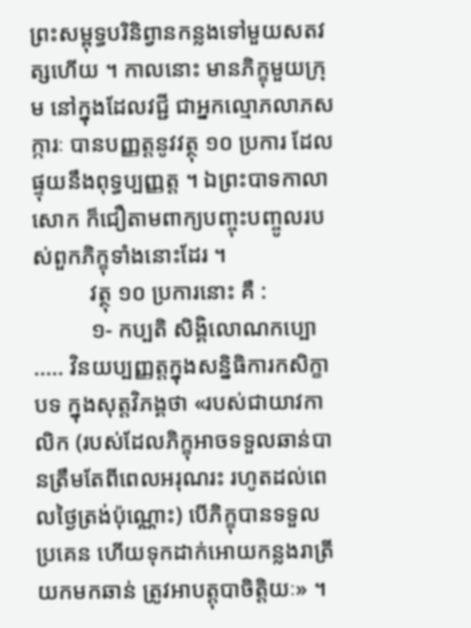ព្រះសម្ពុទ្ធបរិនិព្វានកន្លងទៅមួយសតវត្សហើយ ។ កាលនោះ មានភិក្ខុមួយក្រុម នៅក្នុងដែលវជ្ជី ជាអ្នកល្មោភលាភសក្ការៈ បានបញ្ញត្តនូវវត្ថុ ១០ ប្រការ ដែលផ្ទុយនឹងពុទ្ធប្បញ្ញត្ត ។ ឯព្រះបាទកាលាសោក ក៏ជឿតាមពាក្យបញ្ចុះបញ្ចូលរបស់ពួកភិក្ខុទាំងនោះដែរ ។
          វត្ថុ ១០ ប្រការនោះ គឺ :
          ១- កប្បតិ សិង្គិលោណកប្បោ ..... វិនយប្បញ្ញត្តក្នុងសន្និធិការកសិក្ខាបទ ក្នុងសុត្តវិភង្គថា «របស់ជាយាវកាលិក (របស់ដែលភិក្ខុអាចទទួលឆាន់បានត្រឹមតែពីពេលអរុណរះ រហូតដល់ពេលថ្ងៃត្រង់ប៉ុណ្ណោះ) បើភិក្ខុបានទទួលប្រគេន ហើយទុកដាក់អោយកន្លងរាត្រីយកមកឆាន់ ត្រូវអាបត្តុបាចិត្តិយៈ» ។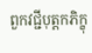ពួកវជ្ជីបុត្តកភិក្ខុ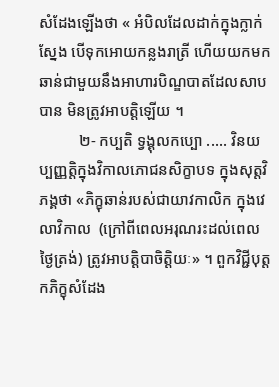សំដែងឡើងថា « អំបិលដែលដាក់ក្នុងក្លាក់ស្នែង បើទុកអោយកន្លងរាត្រី ហើយយកមកឆាន់ជាមួយនឹងអាហារបិណ្ឌបាតដែលសាបបាន មិនត្រូវអាបត្តិឡើយ ។
          ២- កប្បតិ ទ្វង្គុលកប្បោ ..... វិនយប្បញ្ញត្តិក្នុងវិកាលភោជនសិក្ខាបទ ក្នុងសុត្តវិភង្គថា «ភិក្ខុឆាន់របស់ជាយាវកាលិក ក្នុងវេលាវិកាល  (ក្រៅពីពេលអរុណរះដល់ពេលថ្ងៃត្រង់) ត្រូវអាបត្តិបាចិត្តិយៈ» ។ ពួកវិជ្ជីបុត្តកភិក្ខុសំដែង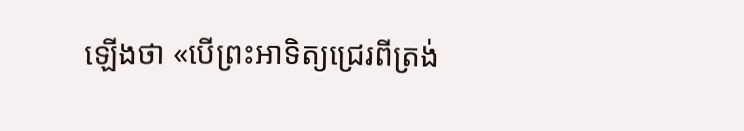ឡើងថា «បើព្រះអាទិត្យជ្រេរពីត្រង់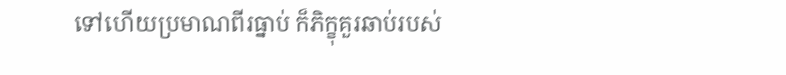ទៅហើយប្រមាណពីរធ្នាប់ ក៏ភិក្ខុគួរឆាប់របស់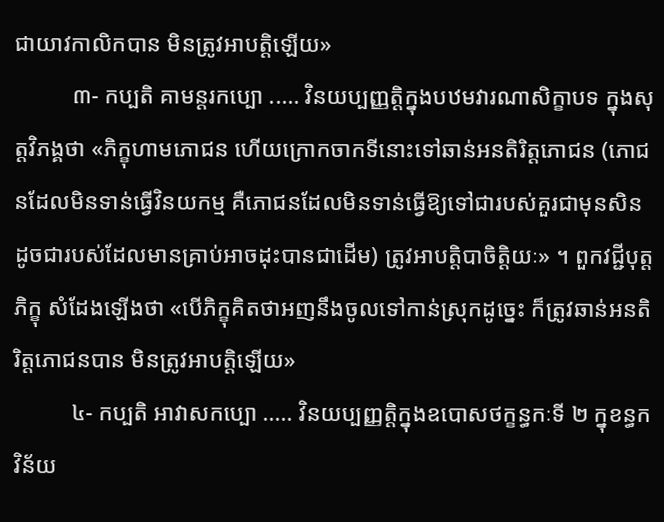ជាយាវកាលិកបាន មិនត្រូវអាបត្តិឡើយ»
          ៣- កប្បតិ គាមន្តរកប្បោ ..... វិនយប្បញ្ញត្តិក្នុងបឋមវារណាសិក្ខាបទ ក្នុងសុត្តវិភង្គថា «ភិក្ខុហាមភោជន ហើយក្រោកចាកទីនោះទៅឆាន់អនតិរិត្តភោជន (ភោជនដែលមិនទាន់ធ្វើវិនយកម្ម គឺភោជនដែលមិនទាន់ធ្វើឱ្យទៅជារបស់គួរជាមុនសិន ដូចជារបស់ដែលមានគ្រាប់អាចដុះបានជាដើម) ត្រូវអាបត្តិបាចិត្តិយៈ» ។ ពួកវជ្ជីបុត្តភិក្ខុ សំដែងឡើងថា «បើភិក្ខុគិតថាអញនឹងចូលទៅកាន់ស្រុកដូច្នេះ ក៏ត្រូវឆាន់អនតិរិត្តភោជនបាន មិនត្រូវអាបត្តិឡើយ»
          ៤- កប្បតិ អាវាសកប្បោ ..... វិនយប្បញ្ញត្តិក្នុងឧបោសថក្ខន្ធកៈទី ២ ក្នុខន្ធកវិន័យ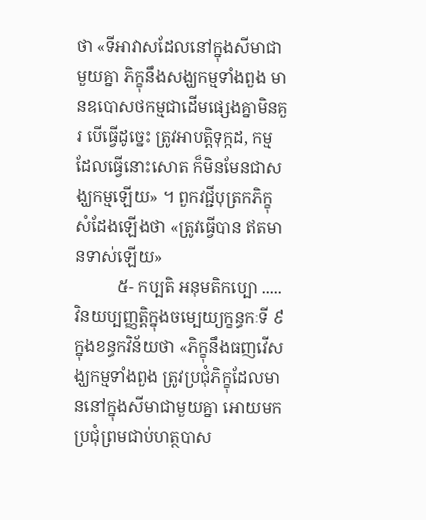ថា «ទីអាវាសដែលនៅក្នុងសីមាជាមួយគ្នា ភិក្ខុនឹងសង្ឃកម្មទាំងពួង មានឧបោសថកម្មជាដើមផ្សេងគ្នាមិនគួរ បើធ្វើដូច្នេះ ត្រូវអាបត្តិទុក្កដ, កម្មដែលធ្វើនោះសោត ក៏មិនមែនជាសង្ឃកម្មឡើយ» ។ ពួកវជ្ជីបុត្រកភិក្ខុសំដែងឡើងថា «ត្រូវធ្វើបាន ឥតមានទាស់ឡើយ»
          ៥- កប្បតិ អនុមតិកប្បោ ..... វិនយប្បញ្ញត្តិក្នុងចម្បេយ្យក្ខន្ធកៈទី ៩ ក្នុងខន្ធកវិន័យថា «ភិក្ខុនឹងធញវើសង្ឃកម្មទាំងពួង ត្រូវប្រជុំភិក្ខុដែលមាននៅក្នុងសីមាជាមួយគ្នា អោយមកប្រជុំព្រមជាប់ហត្ថបាស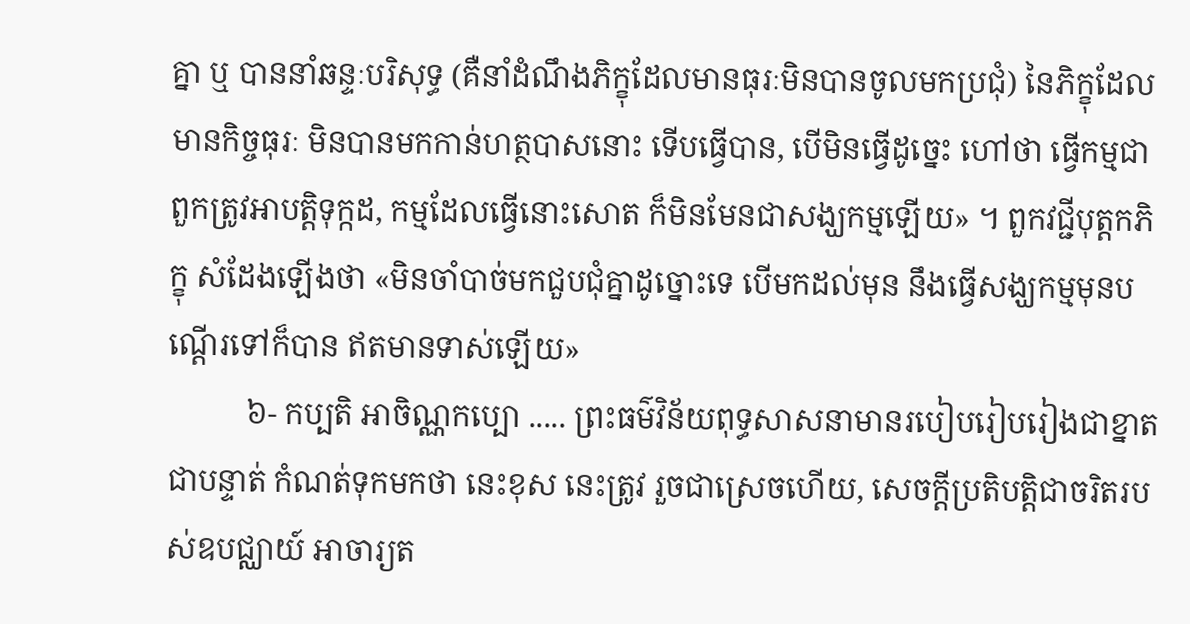គ្នា ឬ បាននាំឆន្ទៈបរិសុទ្ធ (គឺនាំដំណឹងភិក្ខុដែលមានធុរៈមិនបានចូលមកប្រជុំ) នៃភិក្ខុដែលមានកិច្ចធុរៈ មិនបានមកកាន់ហត្ថបាសនោះ ទើបធ្វើបាន, បើមិនធ្វើដូច្នេះ ហៅថា ធ្វើកម្មជាពួកត្រូវអាបត្តិទុក្កដ, កម្មដែលធ្វើនោះសោត ក៏មិនមែនជាសង្ឃកម្មឡើយ» ។ ពួកវជ្ជីបុត្តកភិក្ខុ សំដែងឡើងថា «មិនចាំបាច់មកជួបជុំគ្នាដូច្នោះទេ បើមកដល់មុន នឹងធ្វើសង្ឃកម្មមុនបណ្ដើរទៅក៏បាន ឥតមានទាស់ឡើយ»
          ៦- កប្បតិ អាចិណ្ណកប្បោ ..... ព្រះធម៌វិន័យពុទ្ធសាសនាមានរបៀបរៀបរៀងជាខ្នាត ជាបន្ទាត់ កំណត់ទុកមកថា នេះខុស នេះត្រូវ រួចជាស្រេចហើយ, សេចក្ដីប្រតិបត្តិជាចរិតរបស់ឧបជ្ឈាយ៍ អាចារ្យត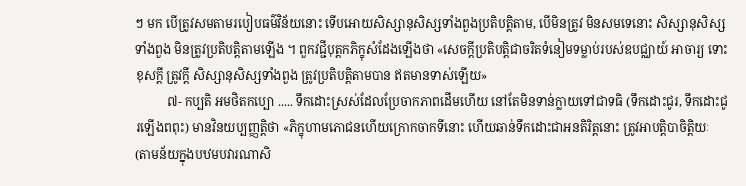ៗ មក បើត្រូវសមតាមរបៀបធម៌វិន័យនោះ ទើបអោយសិស្សានុសិស្សទាំងពួងប្រតិបត្តិតាម, បើមិនត្រូវ មិនសមទេនោះ សិស្សានុសិស្សទាំងពួង មិនត្រូវប្រតិបត្តិតាមឡើង ។ ពួកវជ្ជីបុត្តកភិក្ខុសំដែងឡើងថា «សេចក្ដីប្រតិបត្តិជាចរិតទំនៀមទម្លាប់របស់ឧបជ្ឈាយ៍ អាចារ្យ ទោះខុសក្ដី ត្រូវក្ដី សិស្សានុសិស្សទាំងពួង ត្រូវប្រតិបត្តិតាមបាន ឥតមានទាស់ឡើយ»
          ៧- កប្បតិ អមថិតកប្បោ ..... ទឹកដោះស្រស់ដែលប្រែចាកភាពដើមហើយ នៅតែមិនទាន់ក្លាយទៅជាទធិ (ទឹកដោះជូរ, ទឹកដោះជូរឡើងពពុះ) មានវិនយប្បញ្ញត្តិថា «ភិក្ខុហាមភោជនហើយក្រោកចាកទីនោះ ហើយឆាន់ទឹកដោះជាអនតិរិត្តនោះ ត្រូវអាបត្តិបាចិត្តិយៈ (តាមន័យក្នុងបឋមបវារណាសិ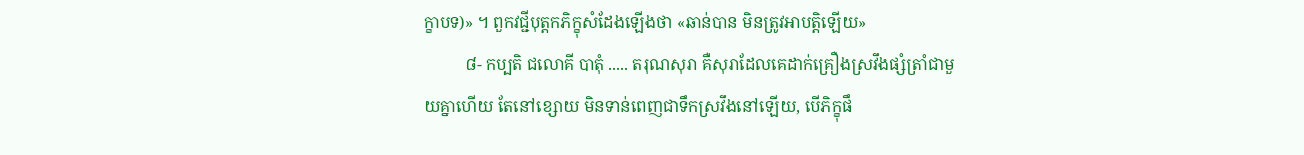ក្ខាបទ)» ។ ពួកវជ្ជីបុត្តកភិក្ខុសំដែងឡើងថា «ឆាន់បាន មិនត្រូវអាបត្តិឡើយ»
          ៨- កប្បតិ ជលោគី បាតុំ ..... តរុណសុរា គឺសុរាដែលគេដាក់គ្រឿងស្រវឹងផ្សំត្រាំជាមួយគ្នាហើយ តែនៅខ្សោយ មិនទាន់ពេញជាទឹកស្រវឹងនៅឡើយ, បើភិក្ខុផឹ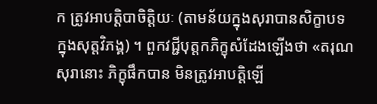ក ត្រូវអាបត្តិបាចិត្តិយៈ (តាមន័យក្នុងសុរាបានសិក្ខាបទ ក្នុងសុត្តវិភង្គ) ។ ពួកវជ្ជីបុត្តកភិក្ខុសំដែងឡើងថា «តរុណសុរានោះ ភិក្ខុផឹកបាន មិនត្រូវអាបត្តិឡើ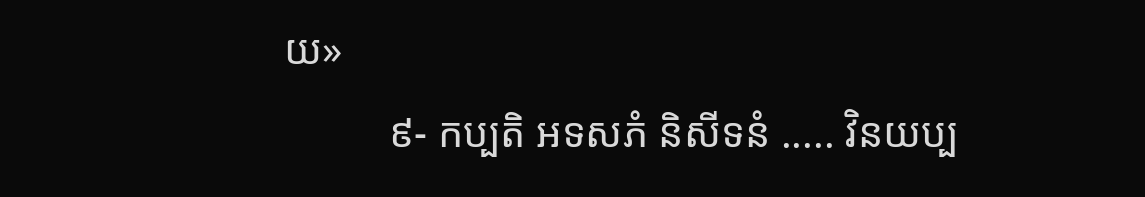យ»
          ៩- កប្បតិ អទសភំ និសីទនំ ..... វិនយប្ប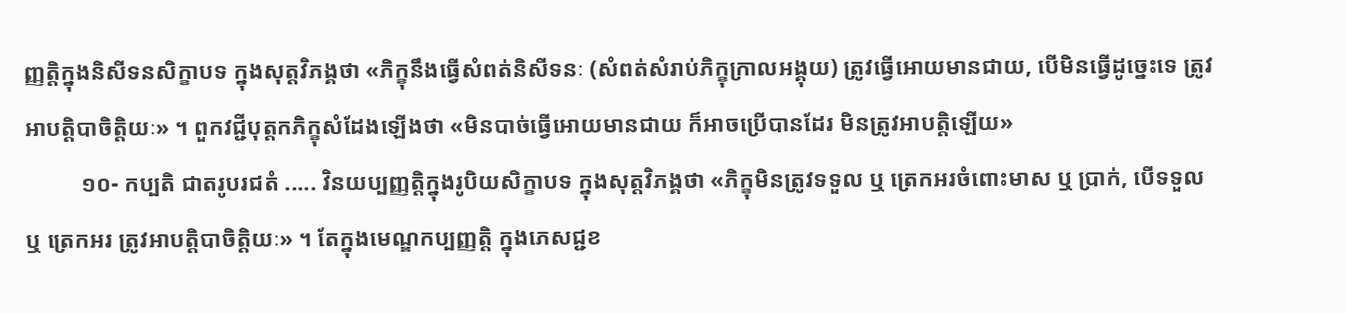ញ្ញត្តិក្នុងនិសីទនសិក្ខាបទ ក្នុងសុត្តវិភង្គថា «ភិក្ខុនឹងធ្វើសំពត់និសីទនៈ (សំពត់សំរាប់ភិក្ខុក្រាលអង្គុយ) ត្រូវធ្វើអោយមានជាយ, បើមិនធ្វើដូច្នេះទេ ត្រូវអាបត្តិបាចិត្តិយៈ» ។ ពួកវជ្ជីបុត្តកភិក្ខុសំដែងឡើងថា «មិនបាច់ធ្វើអោយមានជាយ ក៏អាចប្រើបានដែរ មិនត្រូវអាបត្តិឡើយ»
          ១០- កប្បតិ ជាតរូបរជតំ ..... វិនយប្បញ្ញត្តិក្នុងរូបិយសិក្ខាបទ ក្នុងសុត្តវិភង្គថា «ភិក្ខុមិនត្រូវទទួល ឬ ត្រេកអរចំពោះមាស ឬ ប្រាក់, បើទទួល ឬ ត្រេកអរ ត្រូវអាបត្តិបាចិត្តិយៈ» ។ តែក្នុងមេណ្ឌកប្បញ្ញត្តិ ក្នុងភេសជ្ជខ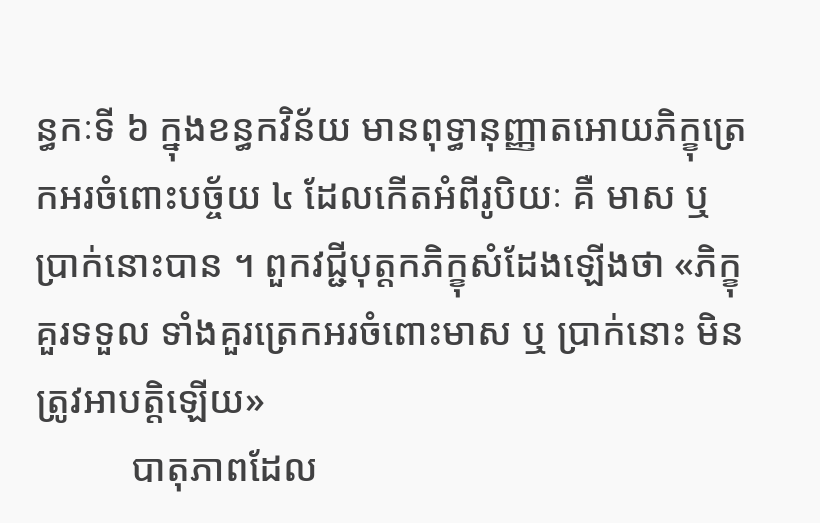ន្ធកៈទី ៦ ក្នុងខន្ធកវិន័យ មានពុទ្ធានុញ្ញាតអោយភិក្ខុត្រេកអរចំពោះបច្ច័យ ៤ ដែលកើតអំពីរូបិយៈ គឺ មាស ឬ ប្រាក់នោះបាន ។ ពួកវជ្ជីបុត្តកភិក្ខុសំដែងឡើងថា «ភិក្ខុគួរទទួល ទាំងគួរត្រេកអរចំពោះមាស ឬ ប្រាក់នោះ មិនត្រូវអាបត្តិឡើយ»
          បាតុភាពដែល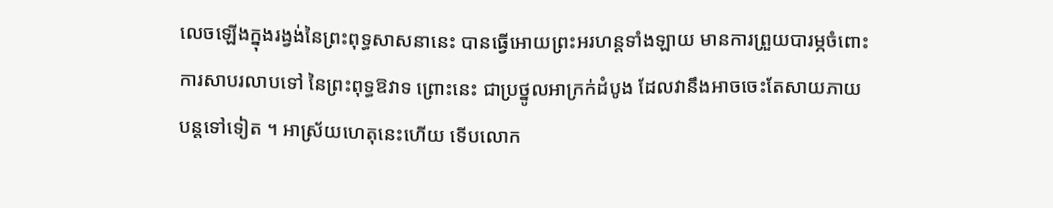លេចឡើងក្នុងរង្វង់នៃព្រះពុទ្ធសាសនានេះ បានធ្វើអោយព្រះអរហន្តទាំងឡាយ មានការព្រួយបារម្ភចំពោះការសាបរលាបទៅ នៃព្រះពុទ្ធឱវាទ ព្រោះនេះ ជាប្រថ្នូលអាក្រក់ដំបូង ដែលវានឹងអាចចេះតែសាយភាយបន្តទៅទៀត ។ អាស្រ័យហេតុនេះហើយ ទើបលោក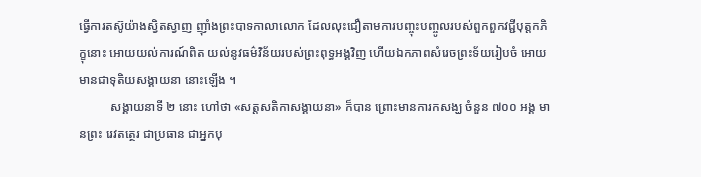ធ្វើការតស៊ូយ៉ាងស្វិតស្វាញ ញ៉ាំងព្រះបាទកាលាលោក ដែលលុះជឿតាមការបញ្ចុះបញ្ចូលរបស់ពួកពួកវជ្ជីបុត្តកភិក្ខុនោះ អោយយល់ការណ៍ពិត យល់នូវធម៌វិន័យរបស់ព្រះពុទ្ធអង្គវិញ ហើយឯកភាពសំរេចព្រះទ័យរៀបចំ អោយមានជាទុតិយសង្គាយនា នោះឡើង ។
          សង្គាយនាទី ២ នោះ ហៅថា «សត្តសតិកាសង្គាយនា» ក៏បាន ព្រោះមានការកសង្ឃ ចំនួន ៧០០ អង្គ មានព្រះ រេវតត្ថេរ ជាប្រធាន ជាអ្នកបុ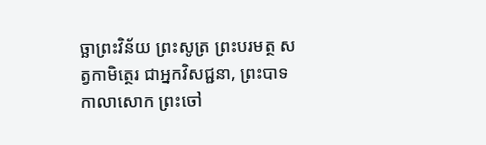ច្ឆាព្រះវិន័យ ព្រះសូត្រ ព្រះបរមត្ថ សត្វកាមិត្ថេរ ជាអ្នកវិសជ្ជនា, ព្រះបាទកាលាសោក ព្រះចៅ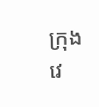ក្រុងវេ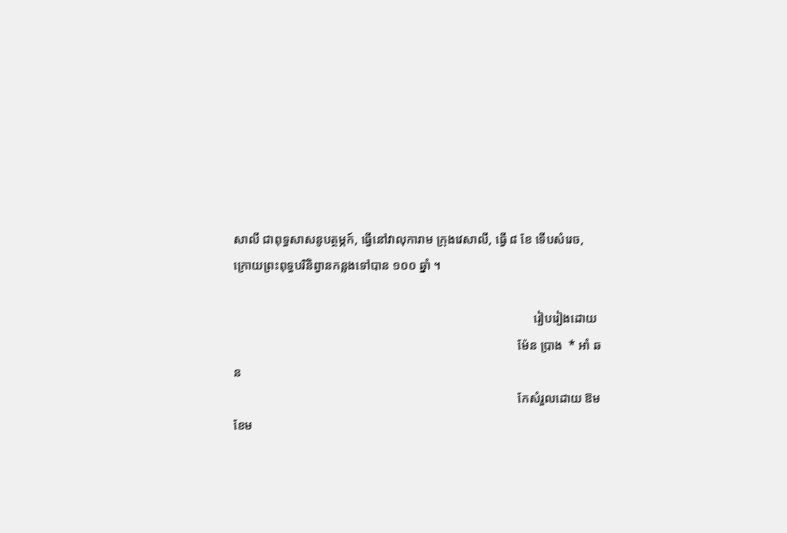សាលី ជាពុទ្ធសាសនូបត្ថម្ភក៍, ធ្វើនៅវាលុការាម ក្រុងវេសាលី, ធ្វើ ៨ ខែ ទើបសំរេច, ក្រោយព្រះពុទ្ធបរិនិព្វានកន្លងទៅបាន ១០០ ឆ្នាំ ។

                                                                                                រៀបរៀងដោយ
                                                                                           ម៉ែន ប្រាង  * អាំ ឆន
                                                                                           កែសំរួលដោយ ឱម ខែម